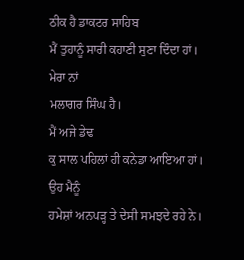ਠੀਕ ਹੈ ਡਾਕਟਰ ਸਾਹਿਬ
ਮੈਂ ਤੁਹਾਨੂੰ ਸਾਰੀ ਕਹਾਣੀ ਸੁਣਾ ਦਿੰਦਾ ਹਾਂ।
ਮੇਰਾ ਨਾਂ
ਮਲਾਗਰ ਸਿੰਘ ਹੈ।
ਮੈਂ ਅਜੇ ਡੇਢ
ਕੁ ਸਾਲ ਪਹਿਲਾਂ ਹੀ ਕਨੇਡਾ ਆਇਆ ਹਾਂ।
ਉਹ ਮੈਨੂੰ
ਹਮੇਸ਼ਾਂ ਅਨਪੜ੍ਹ ਤੇ ਦੇਸੀ ਸਮਝਦੇ ਰਹੇ ਨੇ।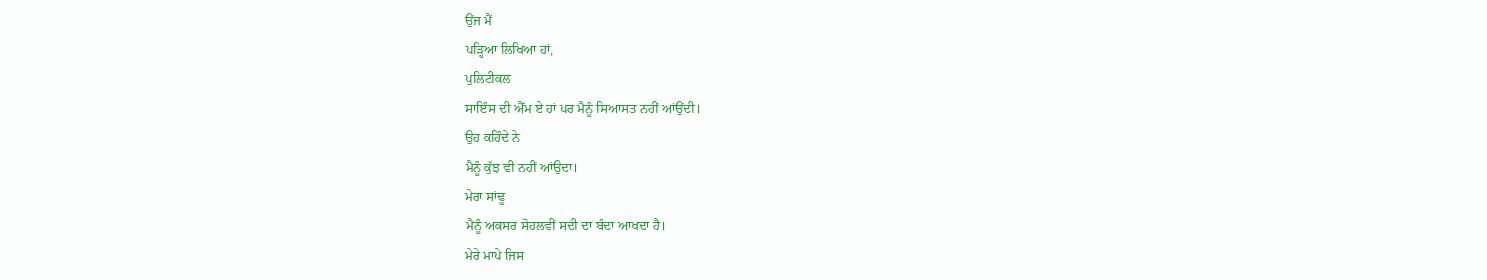ਉਂਜ ਮੈਂ
ਪੜ੍ਹਿਆ ਲਿਖਿਆ ਹਾਂ,
ਪੁਲਿਟੀਕਲ
ਸਾਇੰਸ ਦੀ ਐੱਮ ਏ ਹਾਂ ਪਰ ਮੈਨੂੰ ਸਿਆਸਤ ਨਹੀਂ ਆਂਉਂਦੀ।
ਉਹ ਕਹਿੰਦੇ ਨੇ
ਮੈਨੂੰ ਕੁੱਝ ਵੀ ਨਹੀਂ ਆਂਉਦਾ।
ਮੇਰਾ ਸਾਂਢੂ
ਮੈਨੂੰ ਅਕਸਰ ਸੋਹਲਵੀਂ ਸਦੀ ਦਾ ਬੰਦਾ ਆਖਦਾ ਹੈ।
ਮੇਰੇ ਮਾਪੇ ਜਿਸ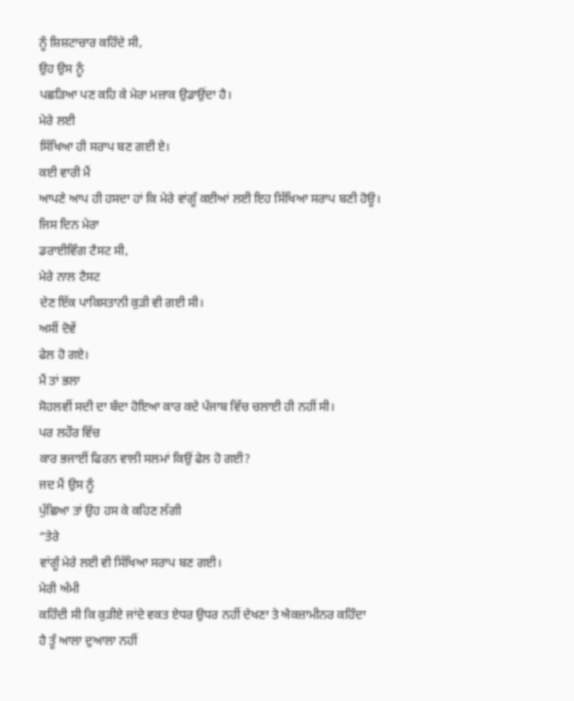ਨੂੰ ਸ਼ਿਸ਼ਟਾਚਾਰ ਕਹਿੰਦੇ ਸੀ,
ਉਹ ਉਸ ਨੂੰ
ਪਛੜਿਆ ਪਣ ਕਹਿ ਕੇ ਮੇਰਾ ਮਜ਼ਾਕ ਉਡਾਉਂਦਾ ਹੈ।
ਮੇਰੇ ਲਈ
ਸਿੱਖਿਆ ਹੀ ਸਰਾਪ ਬਣ ਗਈ ਏ।
ਕਈ ਵਾਰੀ ਮੈਂ
ਆਪਣੇ ਆਪ ਹੀ ਹਸਦਾ ਹਾਂ ਕਿ ਮੇਰੇ ਵਾਂਗੂੰ ਕਈਆਂ ਲਈ ਇਹ ਸਿੱਖਿਆ ਸਰਾਪ ਬਣੀ ਹੋਊ।
ਜਿਸ ਦਿਨ ਮੇਰਾ
ਡਰਾਈਵਿੰਗ ਟੈਸਟ ਸੀ,
ਮੇਰੇ ਨਾਲ ਟੈਸਟ
ਦੇਣ ਇੱਕ ਪਾਕਿਸਤਾਨੀ ਕੁੜੀ ਵੀ ਗਈ ਸੀ।
ਅਸੀਂ ਦੋਵੇਂ
ਫੇਲ ਹੋ ਗਏ।
ਮੈਂ ਤਾਂ ਭਲਾ
ਸੋਹਲਵੀਂ ਸਦੀ ਦਾ ਬੰਦਾ ਹੋਇਆ ਕਾਰ ਕਦੇ ਪੰਜਾਬ ਵਿੱਚ ਚਲਾਈ ਹੀ ਨਹੀਂ ਸੀ।
ਪਰ ਲਹੌਰ ਵਿੱਚ
ਕਾਰ ਭਜਾਈਂ ਫਿਰਨ ਵਾਲੀ ਸਲਮਾਂ ਕਿਉਂ ਫੇਲ ਹੋ ਗਈ?
ਜਦ ਮੈਂ ਉਸ ਨੂੰ
ਪੁੱਛਿਆ ਤਾਂ ਉਹ ਹਸ ਕੇ ਕਹਿਣ ਲੱਗੀ
“ਤੇਰੇ
ਵਾਂਗੂੰ ਮੇਰੇ ਲਈ ਵੀ ਸਿੱਖਿਆ ਸਰਾਪ ਬਣ ਗਈ।
ਮੇਰੀ ਅੰਮੀ
ਕਹਿੰਦੀ ਸੀ ਕਿ ਕੁੜੀਏ ਜਾਂਦੇ ਵਕਤ ਏਧਰ ਉਧਰ ਨਹੀਂ ਦੇਖਣਾ ਤੇ ਐਕਜ਼ਾਮੀਨਰ ਕਹਿੰਦਾ
ਹੈ ਤੂੰ ਆਲਾ ਦੁਆਲਾ ਨਹੀਂ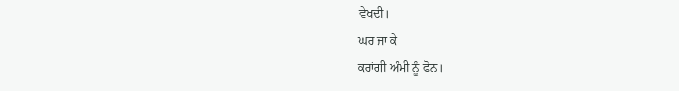ਵੇਖਦੀ।
ਘਰ ਜਾ ਕੇ
ਕਰਾਂਗੀ ਅੰਮੀ ਨੂੰ ਫੋਨ।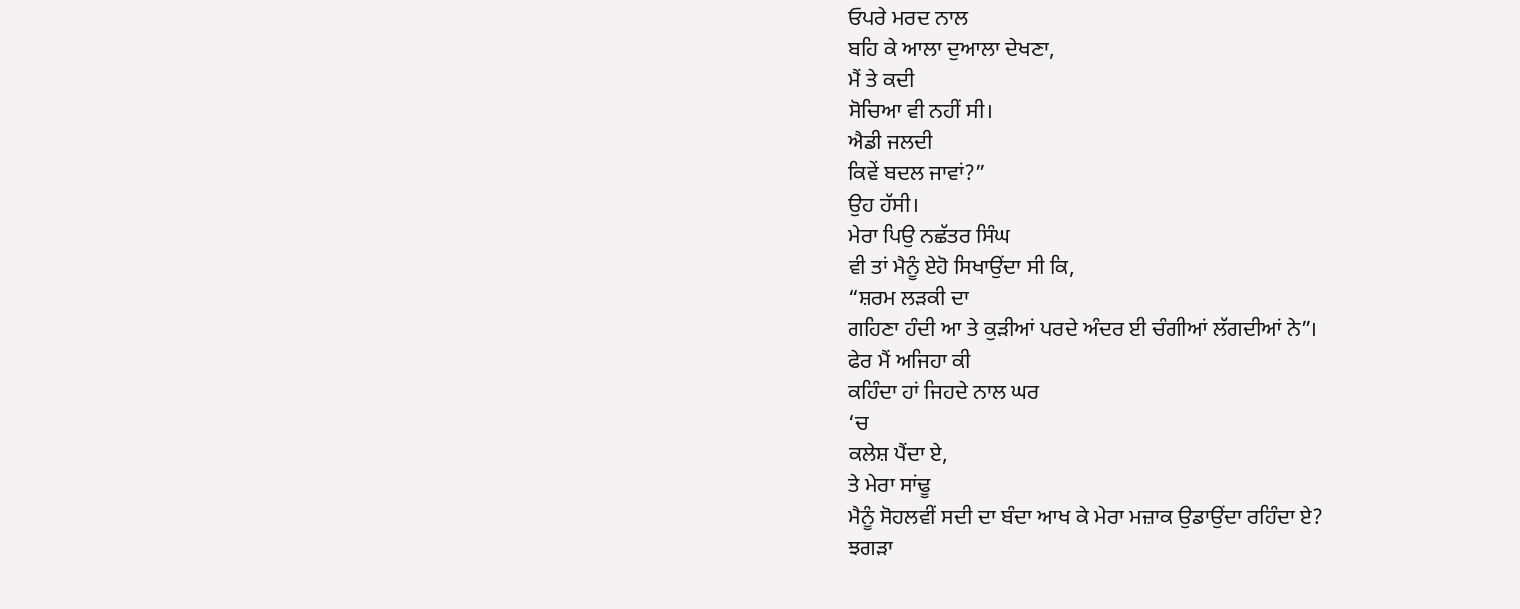ਓਪਰੇ ਮਰਦ ਨਾਲ
ਬਹਿ ਕੇ ਆਲਾ ਦੁਆਲਾ ਦੇਖਣਾ,
ਮੈਂ ਤੇ ਕਦੀ
ਸੋਚਿਆ ਵੀ ਨਹੀਂ ਸੀ।
ਐਡੀ ਜਲਦੀ
ਕਿਵੇਂ ਬਦਲ ਜਾਵਾਂ?”
ਉਹ ਹੱਸੀ।
ਮੇਰਾ ਪਿਉ ਨਛੱਤਰ ਸਿੰਘ
ਵੀ ਤਾਂ ਮੈਨੂੰ ਏਹੋ ਸਿਖਾਉਂਦਾ ਸੀ ਕਿ,
“ਸ਼ਰਮ ਲੜਕੀ ਦਾ
ਗਹਿਣਾ ਹੰਦੀ ਆ ਤੇ ਕੁੜੀਆਂ ਪਰਦੇ ਅੰਦਰ ਈ ਚੰਗੀਆਂ ਲੱਗਦੀਆਂ ਨੇ”।
ਫੇਰ ਮੈਂ ਅਜਿਹਾ ਕੀ
ਕਹਿੰਦਾ ਹਾਂ ਜਿਹਦੇ ਨਾਲ ਘਰ
‘ਚ
ਕਲੇਸ਼ ਪੈਂਦਾ ਏ,
ਤੇ ਮੇਰਾ ਸਾਂਢੂ
ਮੈਨੂੰ ਸੋਹਲਵੀਂ ਸਦੀ ਦਾ ਬੰਦਾ ਆਖ ਕੇ ਮੇਰਾ ਮਜ਼ਾਕ ਉਡਾਉਂਦਾ ਰਹਿੰਦਾ ਏ?
ਝਗੜਾ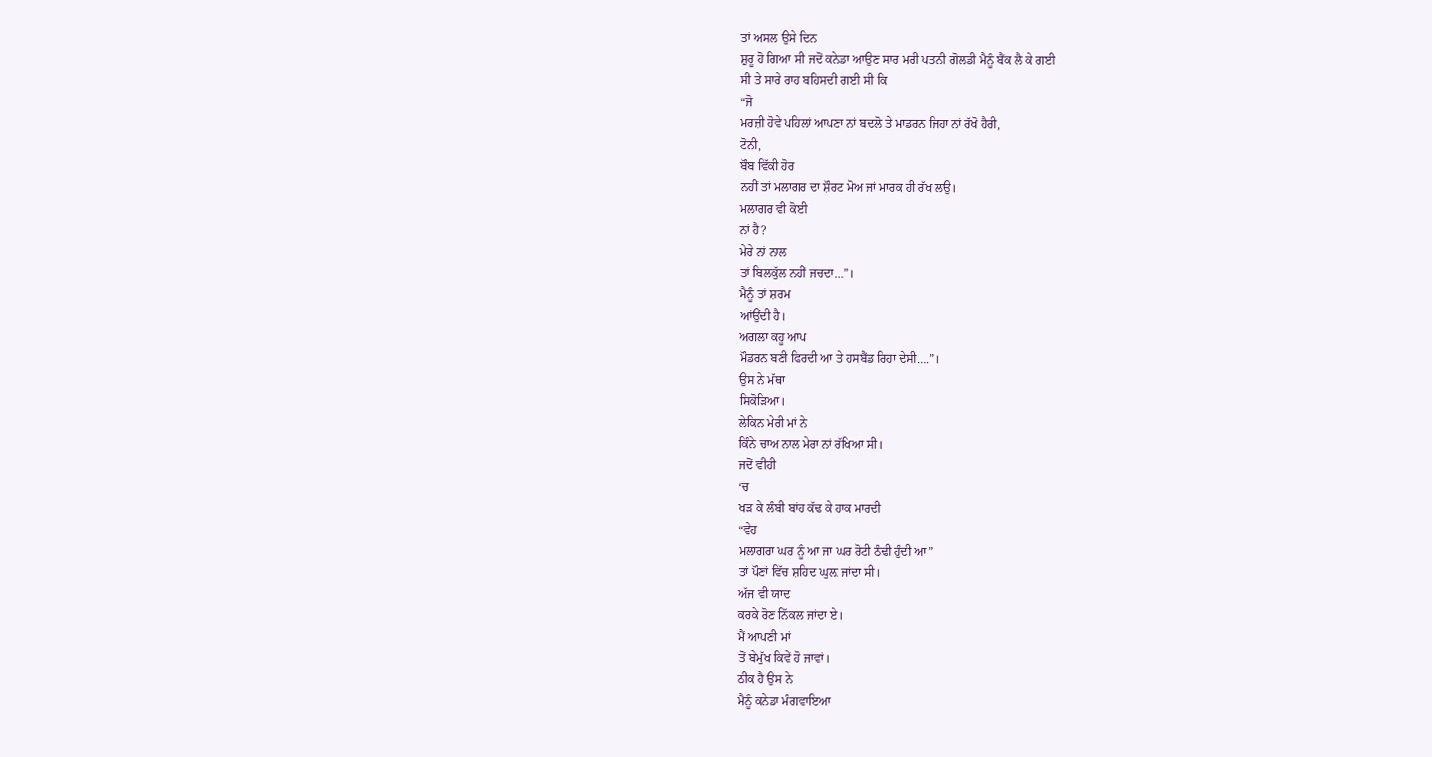ਤਾਂ ਅਸਲ ਉਸੇ ਦਿਨ
ਸ਼ੁਰੂ ਹੋ ਗਿਆ ਸੀ ਜਦੋਂ ਕਨੇਡਾ ਆਉਣ ਸਾਰ ਮਰੀ ਪਤਨੀ ਗੋਲਡੀ ਮੈਨੂੰ ਬੈਂਕ ਲੈ ਕੇ ਗਈ
ਸੀ ਤੇ ਸਾਰੇ ਰਾਹ ਬਹਿਸਦੀ ਗਈ ਸੀ ਕਿ
“ਜੋ
ਮਰਜ਼ੀ ਹੋਵੇ ਪਹਿਲਾਂ ਆਪਣਾ ਨਾਂ ਬਦਲੋ ਤੇ ਮਾਡਰਨ ਜਿਹਾ ਨਾਂ ਰੱਖੋ ਹੈਰੀ,
ਟੋਨੀ,
ਬੌਬ ਵਿੱਕੀ ਹੋਰ
ਨਹੀਂ ਤਾਂ ਮਲਾਗਰ ਦਾ ਸ਼ੌਰਟ ਮੋਅ ਜਾਂ ਮਾਰਕ ਹੀ ਰੱਖ ਲਉ।
ਮਲਾਗਰ ਵੀ ਕੋਈ
ਨਾਂ ਹੈ?
ਮੇਰੇ ਨਾਂ ਨਾਲ
ਤਾਂ ਬਿਲਕੁੱਲ ਨਹੀਂ ਜਚਦਾ…”।
ਮੈਨੂੰ ਤਾਂ ਸ਼ਰਮ
ਆਂਉਂਦੀ ਹੈ।
ਅਗਲਾ ਕਹੂ ਆਪ
ਮੌਡਰਨ ਬਣੀ ਫਿਰਦੀ ਆ ਤੇ ਹਸਬੈਂਡ ਰਿਹਾ ਦੇਸੀ….”।
ਉਸ ਨੇ ਮੱਥਾ
ਸਿਕੋੜਿਆ।
ਲੇਕਿਨ ਮੇਰੀ ਮਾਂ ਨੇ
ਕਿੰਨੇ ਚਾਅ ਨਾਲ ਮੇਰਾ ਨਾਂ ਰੱਖਿਆ ਸੀ।
ਜਦੋਂ ਵੀਹੀ
‘ਚ
ਖੜ ਕੇ ਲੰਬੀ ਬਾਂਹ ਕੱਢ ਕੇ ਹਾਕ ਮਾਰਦੀ
“ਵੇਹ
ਮਲਾਗਰਾ ਘਰ ਨੂੰ ਆ ਜਾ ਘਰ ਰੋਟੀ ਠੰਢੀ ਹੁੰਦੀ ਆ”
ਤਾਂ ਪੌਣਾਂ ਵਿੱਚ ਸ਼ਹਿਦ ਘੁਲ਼ ਜਾਂਦਾ ਸੀ।
ਅੱਜ ਵੀ ਯਾਦ
ਕਰਕੇ ਰੋਣ ਨਿੱਕਲ ਜਾਂਦਾ ਏ।
ਮੈਂ ਆਪਣੀ ਮਾਂ
ਤੋਂ ਬੇਮੁੱਖ ਕਿਵੇਂ ਹੋ ਜਾਵਾਂ।
ਠੀਕ ਹੈ ਉਸ ਨੇ
ਮੈਨੂੰ ਕਨੇਡਾ ਮੰਗਵਾਇਆ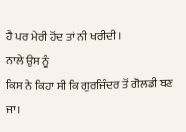ਹੈ ਪਰ ਮੇਰੀ ਹੋਂਦ ਤਾਂ ਨੀ ਖਰੀਦੀ।
ਨਾਲੇ ਉਸ ਨੂੰ
ਕਿਸ ਨੇ ਕਿਹਾ ਸੀ ਕਿ ਗੁਰਜਿੰਦਰ ਤੋਂ ਗੋਲਡੀ ਬਣ ਜਾ।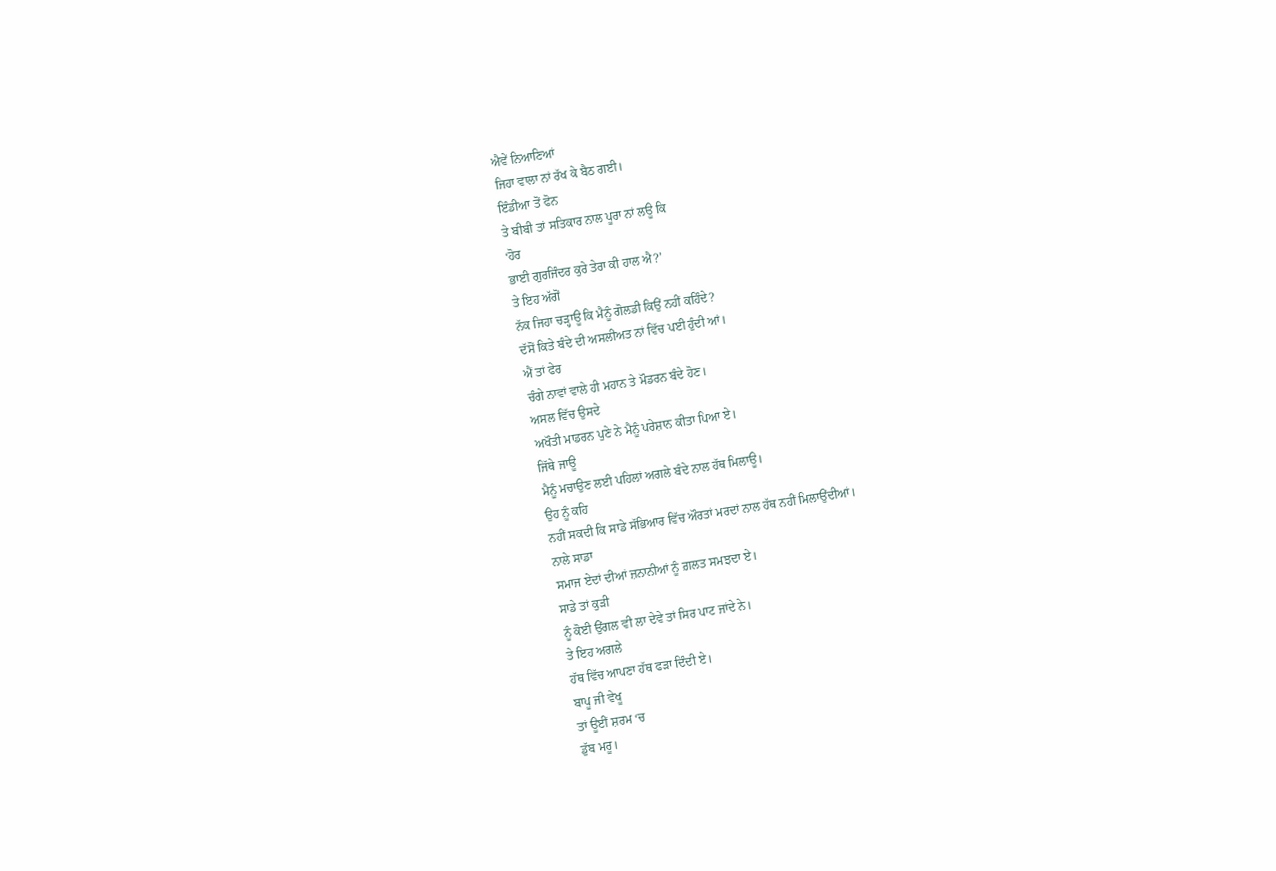ਐਵੇਂ ਨਿਆਣਿਆਂ
ਜਿਹਾ ਵਾਲਾ ਨਾਂ ਰੱਖ ਕੇ ਬੈਠ ਗਈ।
ਇੰਡੀਆ ਤੋਂ ਫੋਨ
ਤੇ ਬੀਬੀ ਤਾਂ ਸਤਿਕਾਰ ਨਾਲ ਪੂਰਾ ਨਾਂ ਲਊ ਕਿ
‘ਹੋਰ
ਭਾਈ ਗੁਰਜਿੰਦਰ ਕੁਰੇ ਤੇਰਾ ਕੀ ਹਾਲ ਐ?’
ਤੇ ਇਹ ਅੱਗੋਂ
ਨੱਕ ਜਿਹਾ ਚੜ੍ਹਾਊ ਕਿ ਮੈਨੂੰ ਗੋਲਡੀ ਕਿਉਂ ਨਹੀਂ ਕਹਿੰਦੇ?
ਦੱਸੋਂ ਕਿਤੇ ਬੰਦੇ ਦੀ ਅਸਲੀਅਤ ਨਾਂ ਵਿੱਚ ਪਈ ਹੁੰਦੀ ਆਂ।
ਐਂ ਤਾਂ ਫੇਰ
ਚੰਗੇ ਨਾਵਾਂ ਵਾਲੇ ਹੀ ਮਹਾਨ ਤੇ ਮੌਡਰਨ ਬੰਦੇ ਹੋਣ।
ਅਸਲ ਵਿੱਚ ਉਸਦੇ
ਅਖੌਤੀ ਮਾਡਰਨ ਪੁਣੇ ਨੇ ਮੈਨੂੰ ਪਰੇਸ਼ਾਨ ਕੀਤਾ ਪਿਆ ਏ।
ਜਿੱਥੇ ਜਾਊ
ਮੈਨੂੰ ਮਚਾਉਣ ਲਈ ਪਹਿਲਾਂ ਅਗਲੇ ਬੰਦੇ ਨਾਲ ਹੱਥ ਮਿਲਾਊ।
ਉਹ ਨੂੰ ਕਹਿ
ਨਹੀਂ ਸਕਦੀ ਕਿ ਸਾਡੇ ਸੱਭਿਆਰ ਵਿੱਚ ਔਰਤਾਂ ਮਰਦਾਂ ਨਾਲ ਹੱਥ ਨਹੀਂ ਮਿਲਾਉਂਦੀਆਂ।
ਨਾਲੇ ਸਾਡਾ
ਸਮਾਜ ਏਦਾਂ ਦੀਆਂ ਜ਼ਨਾਨੀਆਂ ਨੂੰ ਗ਼ਲਤ ਸਮਝਦਾ ਏ।
ਸਾਡੇ ਤਾਂ ਕੁੜੀ
ਨੂੰ ਕੋਈ ਉਂਗਲ ਵੀ ਲਾ ਦੇਵੇ ਤਾਂ ਸਿਰ ਪਾਟ ਜਾਂਦੇ ਨੇ।
ਤੇ ਇਹ ਅਗਲੇ
ਹੱਥ ਵਿੱਚ ਆਪਣਾ ਹੱਥ ਫੜਾ ਦਿੰਦੀ ਏ।
ਬਾਪੂ ਜੀ ਵੇਖੂ
ਤਾਂ ਊਈਂ ਸ਼ਰਮ ‘ਚ
ਡੁੱਬ ਮਰੂ।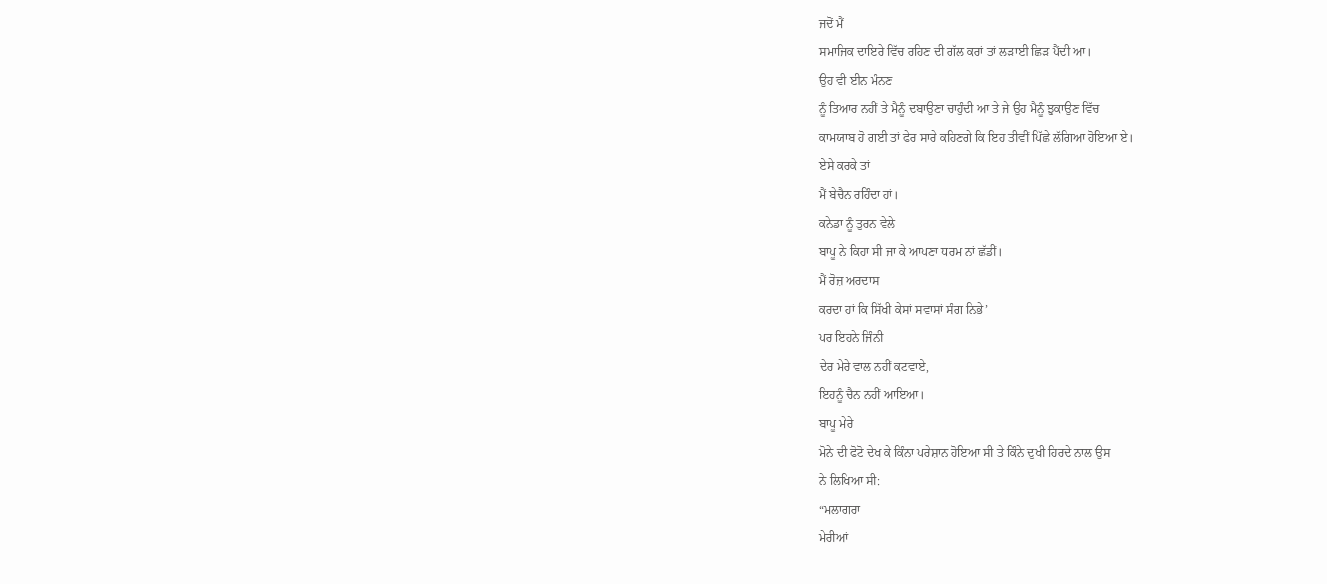ਜਦੋਂ ਮੈਂ
ਸਮਾਜਿਕ ਦਾਇਰੇ ਵਿੱਚ ਰਹਿਣ ਦੀ ਗੱਲ ਕਰਾਂ ਤਾਂ ਲੜਾਈ ਛਿੜ ਪੈਂਦੀ ਆ।
ਉਹ ਵੀ ਈਨ ਮੰਨਣ
ਨੂੰ ਤਿਆਰ ਨਹੀਂ ਤੇ ਮੈਨੂੰ ਦਬਾਉਣਾ ਚਾਹੁੰਦੀ ਆ ਤੇ ਜੇ ਉਹ ਮੈਨੂੰ ਝੁਕਾਉਣ ਵਿੱਚ
ਕਾਮਯਾਬ ਹੋ ਗਈ ਤਾਂ ਫੇਰ ਸਾਰੇ ਕਹਿਣਗੇ ਕਿ ਇਹ ਤੀਵੀਂ ਪਿੱਛੇ ਲੱਗਿਆ ਹੋਇਆ ਏ।
ਏਸੇ ਕਰਕੇ ਤਾਂ
ਮੈਂ ਬੇਚੈਨ ਰਹਿੰਦਾ ਹਾਂ।
ਕਨੇਡਾ ਨੂੰ ਤੁਰਨ ਵੇਲੇ
ਬਾਪੂ ਨੇ ਕਿਹਾ ਸੀ ਜਾ ਕੇ ਆਪਣਾ ਧਰਮ ਨਾਂ ਛੱਡੀਂ।
ਮੈਂ ਰੋਜ਼ ਅਰਦਾਸ
ਕਰਦਾ ਹਾਂ ਕਿ ਸਿੱਖੀ ਕੇਸਾਂ ਸਵਾਸਾਂ ਸੰਗ ਨਿਭੇ’
ਪਰ ਇਹਨੇ ਜਿੰਨੀ
ਦੇਰ ਮੇਰੇ ਵਾਲ ਨਹੀਂ ਕਟਵਾਏ,
ਇਹਨੂੰ ਚੈਨ ਨਹੀਂ ਆਇਆ।
ਬਾਪੂ ਮੇਰੇ
ਮੋਨੇ ਦੀ ਫੋਟੋ ਦੇਖ ਕੇ ਕਿੰਨਾ ਪਰੇਸ਼ਾਨ ਹੋਇਆ ਸੀ ਤੇ ਕਿੰਨੇ ਦੁਖੀ ਹਿਰਦੇ ਨਾਲ ਉਸ
ਨੇ ਲਿਖਿਆ ਸੀ:
“ਮਲਾਗਰਾ
ਮੇਰੀਆਂ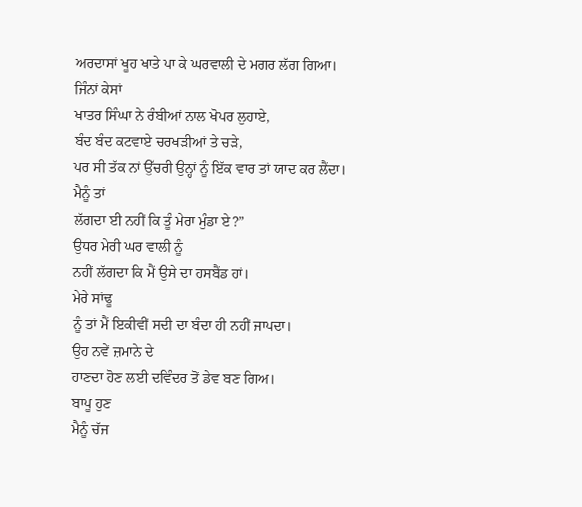ਅਰਦਾਸਾਂ ਖੂਹ ਖਾਤੇ ਪਾ ਕੇ ਘਰਵਾਲੀ ਦੇ ਮਗਰ ਲੱਗ ਗਿਆ।
ਜਿੰਨਾਂ ਕੇਸਾਂ
ਖਾਤਰ ਸਿੰਘਾ ਨੇ ਰੰਬੀਆਂ ਨਾਲ ਖੋਪਰ ਲੁਹਾਏ,
ਬੰਦ ਬੰਦ ਕਟਵਾਏ ਚਰਖੜੀਆਂ ਤੇ ਚੜੇ,
ਪਰ ਸੀ ਤੱਕ ਨਾਂ ਉੱਚਰੀ ਉਨ੍ਹਾਂ ਨੂੰ ਇੱਕ ਵਾਰ ਤਾਂ ਯਾਦ ਕਰ ਲੈਂਦਾ।
ਮੈਨੂੰ ਤਾਂ
ਲੱਗਦਾ ਈ ਨਹੀਂ ਕਿ ਤੂੰ ਮੇਰਾ ਮੁੰਡਾ ਏ?”
ਉਧਰ ਮੇਰੀ ਘਰ ਵਾਲੀ ਨੂੰ
ਨਹੀਂ ਲੱਗਦਾ ਕਿ ਮੈਂ ਉਸੇ ਦਾ ਹਸਬੈਂਡ ਹਾਂ।
ਮੇਰੇ ਸਾਂਢੂ
ਨੂੰ ਤਾਂ ਮੈਂ ਇਕੀਵੀਂ ਸਦੀ ਦਾ ਬੰਦਾ ਹੀ ਨਹੀਂ ਜਾਪਦਾ।
ਉਹ ਨਵੇਂ ਜ਼ਮਾਨੇ ਦੇ
ਹਾਣਦਾ ਹੋਣ ਲਈ ਦਵਿੰਦਰ ਤੋਂ ਡੇਵ ਬਣ ਗਿਅ।
ਬਾਪੂ ਹੁਣ
ਮੈਨੂੰ ਚੱਜ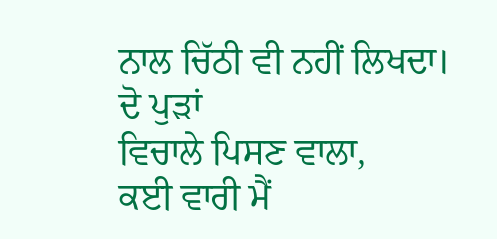ਨਾਲ ਚਿੱਠੀ ਵੀ ਨਹੀਂ ਲਿਖਦਾ।
ਦੋ ਪੁੜਾਂ
ਵਿਚਾਲੇ ਪਿਸਣ ਵਾਲਾ,
ਕਈ ਵਾਰੀ ਮੈਂ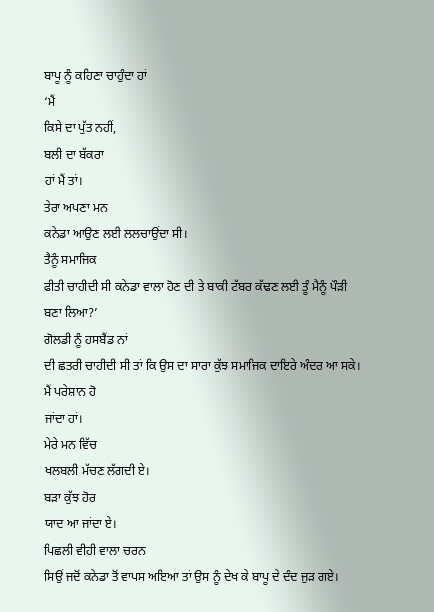ਬਾਪੂ ਨੂੰ ਕਹਿਣਾ ਚਾਹੁੰਦਾ ਹਾਂ
‘ਮੈਂ
ਕਿਸੇ ਦਾ ਪੁੱਤ ਨਹੀਂ,
ਬਲੀ ਦਾ ਬੱਕਰਾ
ਹਾਂ ਮੈਂ ਤਾਂ।
ਤੇਰਾ ਅਪਣਾ ਮਨ
ਕਨੇਡਾ ਆਉਣ ਲਈ ਲਲਚਾਉਂਦਾ ਸੀ।
ਤੈਨੂੰ ਸਮਾਜਿਕ
ਫੀਤੀ ਚਾਹੀਦੀ ਸੀ ਕਨੇਡਾ ਵਾਲਾ ਹੋਣ ਦੀ ਤੇ ਬਾਕੀ ਟੱਬਰ ਕੱਢਣ ਲਈ ਤੂੰ ਮੈਨੂੰ ਪੌੜੀ
ਬਣਾ ਲਿਆ?’
ਗੋਲਡੀ ਨੂੰ ਹਸਬੈਂਡ ਨਾਂ
ਦੀ ਛਤਰੀ ਚਾਹੀਦੀ ਸੀ ਤਾਂ ਕਿ ਉਸ ਦਾ ਸਾਰਾ ਕੁੱਝ ਸਮਾਜਿਕ ਦਾਇਰੇ ਅੰਦਰ ਆ ਸਕੇ।
ਮੈਂ ਪਰੇਸ਼ਾਨ ਹੋ
ਜਾਂਦਾ ਹਾਂ।
ਮੇਰੇ ਮਨ ਵਿੱਚ
ਖਲਬਲੀ ਮੱਚਣ ਲੱਗਦੀ ਏ।
ਬੜਾ ਕੁੱਝ ਹੋਰ
ਯਾਦ ਆ ਜਾਂਦਾ ਏ।
ਪਿਛਲੀ ਵੀਹੀ ਵਾਲਾ ਚਰਨ
ਸਿਉਂ ਜਦੋਂ ਕਨੇਡਾ ਤੋਂ ਵਾਪਸ ਅਇਆ ਤਾਂ ਉਸ ਨੂੰ ਦੇਖ ਕੇ ਬਾਪੂ ਦੇ ਦੰਦ ਜੁੜ ਗਏ।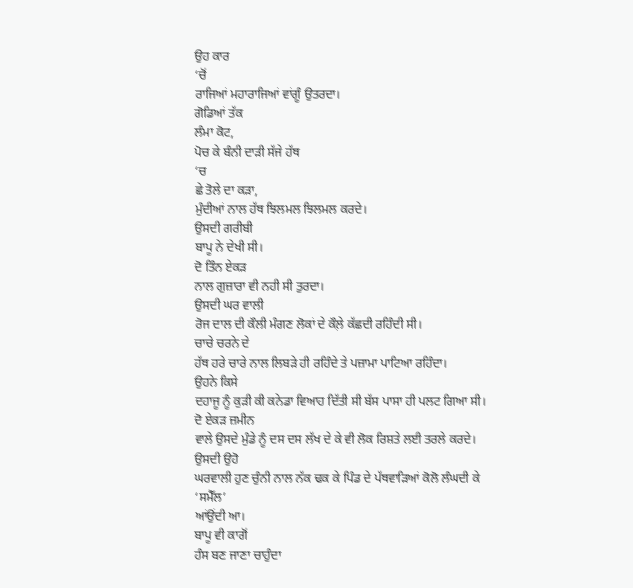ਉਹ ਕਾਰ
‘ਚੋਂ
ਰਾਜਿਆਂ ਮਹਾਰਾਜਿਆਂ ਵਾਂਗੂੰ ਉਤਰਦਾ।
ਗੋਡਿਆਂ ਤੱਕ
ਲੰਮਾ ਕੋਟ,
ਪੋਚ ਕੇ ਬੰਨੀ ਦਾੜੀ ਸੱਜੇ ਹੱਥ
‘ਚ
ਛੇ ਤੋਲੇ ਦਾ ਕੜਾ,
ਮੁੰਦੀਆਂ ਨਾਲ ਹੱਥ ਝਿਲਮਲ ਝਿਲਮਲ ਕਰਦੇ।
ਉਸਦੀ ਗਰੀਬੀ
ਬਾਪੂ ਨੇ ਦੇਖੀ ਸੀ।
ਦੋ ਤਿੰਨ ਏਕੜ
ਨਾਲ ਗੁਜ਼ਾਰਾ ਵੀ ਨਹੀ ਸੀ ਤੁਰਦਾ।
ਉਸਦੀ ਘਰ ਵਾਲੀ
ਰੋਜ ਦਾਲ ਦੀ ਕੌਲੀ ਮੰਗਣ ਲੋਕਾਂ ਦੇ ਕੌਲ਼ੇ ਕੱਛਦੀ ਰਹਿੰਦੀ ਸੀ।
ਚਾਚੇ ਚਰਨੇ ਦੇ
ਹੱਥ ਹਰੇ ਚਾਰੇ ਨਾਲ ਲਿਬੜੇ ਹੀ ਰਹਿੰਦੇ ਤੇ ਪਜ਼ਾਮਾ ਪਾਟਿਆ ਰਹਿੰਦਾ।
ਉਹਨੇ ਕਿਸੇ
ਦਹਾਜੂ ਨੂੰ ਕੁੜੀ ਕੀ ਕਨੇਡਾ ਵਿਆਹ ਦਿੱਤੀ ਸੀ ਬੱਸ ਪਾਸਾ ਹੀ ਪਲਟ ਗਿਆ ਸੀ।
ਦੋ ਏਕੜ ਜ਼ਮੀਨ
ਵਾਲੇ ਉਸਦੇ ਮੁੰਡੇ ਨੂੰ ਦਸ ਦਸ ਲੱਖ ਦੇ ਕੇ ਵੀ ਲੋਕ ਰਿਸ਼ਤੇ ਲਈ ਤਰਲੇ ਕਰਦੇ।
ਉਸਦੀ ਉਹੋ
ਘਰਵਾਲੀ ਹੁਣ ਚੁੰਨੀ ਨਾਲ ਨੱਕ ਢਕ ਕੇ ਪਿੰਡ ਦੇ ਪੱਥਵਾੜਿਆਂ ਕੋਲੋ ਲੰਘਦੀ ਕੇ
‘ਸਮੈੱਲ’
ਆਂਉਂਦੀ ਆ।
ਬਾਪੂ ਵੀ ਕਾਗੋਂ
ਹੰਸ ਬਣ ਜਾਣਾ ਚਾਹੁੰਦਾ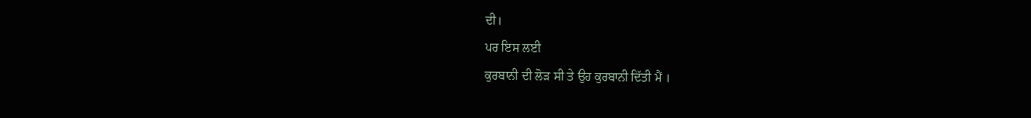ਦੀ।
ਪਰ ਇਸ ਲਈ
ਕੁਰਬਾਨੀ ਦੀ ਲੋੜ ਸੀ ਤੇ ਉਹ ਕੁਰਬਾਨੀ ਦਿੱਤੀ ਮੈਂ ।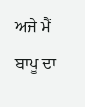ਅਜੇ ਮੈਂ ਬਾਪੂ ਦਾ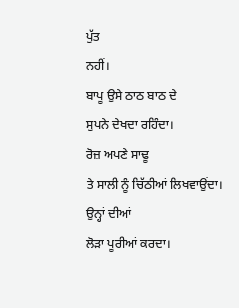ਪੁੱਤ
ਨਹੀਂ।
ਬਾਪੂ ਉਸੇ ਠਾਠ ਬਾਠ ਦੇ
ਸੁਪਨੇ ਦੇਖਦਾ ਰਹਿੰਦਾ।
ਰੋਜ਼ ਅਪਣੇ ਸਾਢੂ
ਤੇ ਸਾਲੀ ਨੂੰ ਚਿੱਠੀਆਂ ਲਿਖਵਾਉਂਦਾ।
ਉਨ੍ਹਾਂ ਦੀਆਂ
ਲੋੜਾ ਪੂਰੀਆਂ ਕਰਦਾ।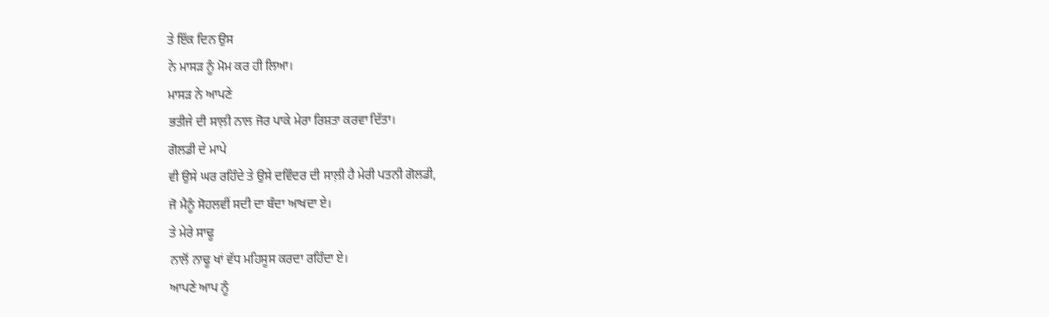ਤੇ ਇੱਕ ਦਿਨ ਉਸ
ਨੇ ਮਾਸੜ ਨੂੰ ਮੋਮ ਕਰ ਹੀ ਲਿਆ।
ਮਾਸੜ ਨੇ ਆਪਣੇ
ਭਤੀਜੇ ਦੀ ਸਾਲ਼ੀ ਨਾਲ ਜੋਰ ਪਾਕੇ ਮੇਰਾ ਰਿਸ਼ਤਾ ਕਰਵਾ ਦਿੱਤਾ।
ਗੋਲਡੀ ਦੇ ਮਾਪੇ
ਵੀ ਉਸੇ ਘਰ ਰਹਿੰਦੇ ਤੇ ਉਸੇ ਦਵਿੰਦਰ ਦੀ ਸਾਲ਼ੀ ਹੈ ਮੇਰੀ ਪਤਨੀ ਗੋਲਡੀ,
ਜੋ ਮੈਨੂੰ ਸੋਹਲਵੀਂ ਸਦੀ ਦਾ ਬੰਦਾ ਆਖਦਾ ਏ।
ਤੇ ਮੇਰੇ ਸਾਢੂ
ਨਾਲੋਂ ਨਾਢੂ ਖਾਂ ਵੱਧ ਮਹਿਸੂਸ ਕਰਦਾ ਰਹਿੰਦਾ ਏ।
ਆਪਣੇ ਆਪ ਨੂੰ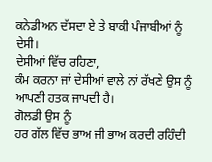ਕਨੇਡੀਅਨ ਦੱਸਦਾ ਏ ਤੇ ਬਾਕੀ ਪੰਜਾਬੀਆਂ ਨੂੰ ਦੇਸੀ।
ਦੇਸੀਆਂ ਵਿੱਚ ਰਹਿਣਾ,
ਕੰਮ ਕਰਨਾ ਜਾਂ ਦੇਸੀਆਂ ਵਾਲੇ ਨਾਂ ਰੱਖਣੇ ਉਸ ਨੂੰ ਆਪਣੀ ਹਤਕ ਜਾਪਦੀ ਹੈ।
ਗੋਲਡੀ ਉਸ ਨੂੰ
ਹਰ ਗੱਲ ਵਿੱਚ ਭਾਅ ਜੀ ਭਾਅ ਕਰਦੀ ਰਹਿੰਦੀ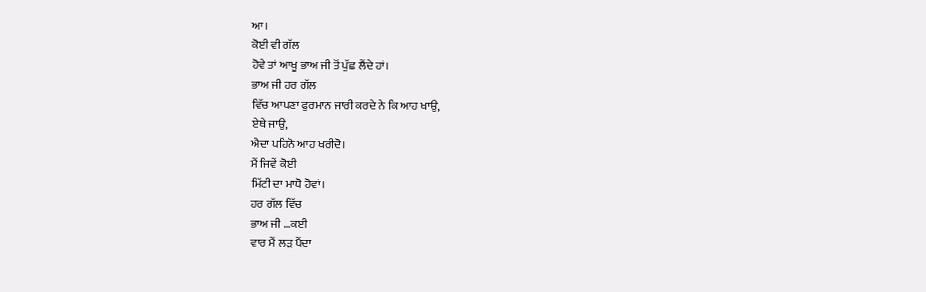ਆ।
ਕੋਈ ਵੀ ਗੱਲ
ਹੋਵੇ ਤਾਂ ਆਖੂ ਭਾਅ ਜੀ ਤੋਂ ਪੁੱਛ ਲੈਂਦੇ ਹਾਂ।
ਭਾਅ ਜੀ ਹਰ ਗੱਲ
ਵਿੱਚ ਆਪਣਾ ਫੁਰਮਾਨ ਜਾਰੀ ਕਰਦੇ ਨੇ ਕਿ ਆਹ ਖਾਉ,
ਏਥੇ ਜਾਉ,
ਐਦਾ ਪਹਿਨੋ ਆਹ ਖਰੀਦੋ।
ਮੈਂ ਜਿਵੇਂ ਕੋਈ
ਮਿੱਟੀ ਦਾ ਮਾਧੋ ਹੋਵਾਂ।
ਹਰ ਗੱਲ ਵਿੱਚ
ਭਾਅ ਜੀ …ਕਈ
ਵਾਰ ਮੈਂ ਲੜ ਪੈਂਦਾ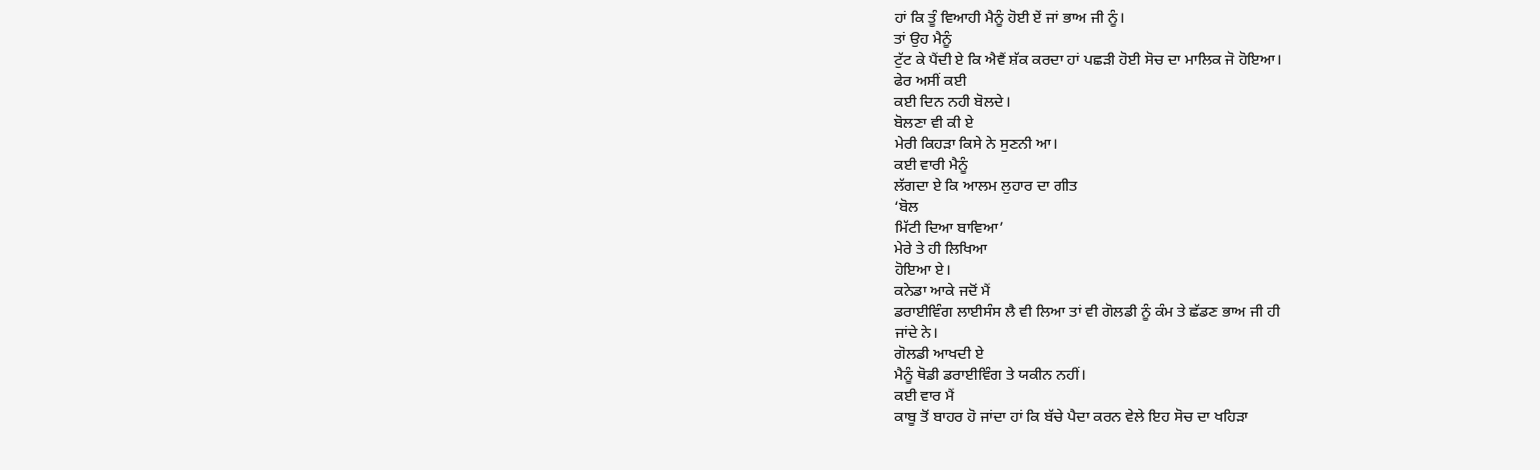ਹਾਂ ਕਿ ਤੂੰ ਵਿਆਹੀ ਮੈਨੂੰ ਹੋਈ ਏਂ ਜਾਂ ਭਾਅ ਜੀ ਨੂੰ।
ਤਾਂ ਉਹ ਮੈਨੂੰ
ਟੁੱਟ ਕੇ ਪੈਂਦੀ ਏ ਕਿ ਐਵੈਂ ਸ਼ੱਕ ਕਰਦਾ ਹਾਂ ਪਛੜੀ ਹੋਈ ਸੋਚ ਦਾ ਮਾਲਿਕ ਜੋ ਹੋਇਆ।
ਫੇਰ ਅਸੀਂ ਕਈ
ਕਈ ਦਿਨ ਨਹੀ ਬੋਲਦੇ।
ਬੋਲਣਾ ਵੀ ਕੀ ਏ
ਮੇਰੀ ਕਿਹੜਾ ਕਿਸੇ ਨੇ ਸੁਣਨੀ ਆ।
ਕਈ ਵਾਰੀ ਮੈਨੂੰ
ਲੱਗਦਾ ਏ ਕਿ ਆਲਮ ਲੁਹਾਰ ਦਾ ਗੀਤ
‘ਬੋਲ
ਮਿੱਟੀ ਦਿਆ ਬਾਵਿਆ’
ਮੇਰੇ ਤੇ ਹੀ ਲਿਖਿਆ
ਹੋਇਆ ਏ।
ਕਨੇਡਾ ਆਕੇ ਜਦੋਂ ਮੈਂ
ਡਰਾਈਵਿੰਗ ਲਾਈਸੰਸ ਲੈ ਵੀ ਲਿਆ ਤਾਂ ਵੀ ਗੋਲਡੀ ਨੂੰ ਕੰਮ ਤੇ ਛੱਡਣ ਭਾਅ ਜੀ ਹੀ
ਜਾਂਦੇ ਨੇ।
ਗੋਲਡੀ ਆਖਦੀ ਏ
ਮੈਨੂੰ ਥੋਡੀ ਡਰਾਈਵਿੰਗ ਤੇ ਯਕੀਨ ਨਹੀਂ।
ਕਈ ਵਾਰ ਮੈਂ
ਕਾਬੂ ਤੋਂ ਬਾਹਰ ਹੋ ਜਾਂਦਾ ਹਾਂ ਕਿ ਬੱਚੇ ਪੈਦਾ ਕਰਨ ਵੇਲੇ ਇਹ ਸੋਚ ਦਾ ਖਹਿੜਾ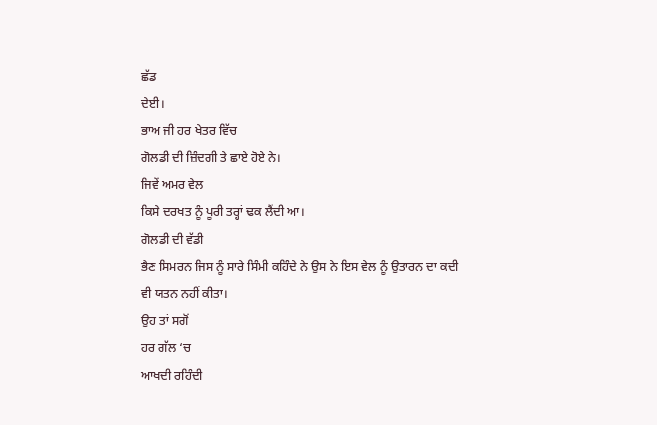ਛੱਡ
ਦੇਈ।
ਭਾਅ ਜੀ ਹਰ ਖੇਤਰ ਵਿੱਚ
ਗੋਲਡੀ ਦੀ ਜ਼ਿੰਦਗੀ ਤੇ ਛਾਏ ਹੋਏ ਨੇ।
ਜਿਵੇਂ ਅਮਰ ਵੇਲ
ਕਿਸੇ ਦਰਖਤ ਨੂੰ ਪੂਰੀ ਤਰ੍ਹਾਂ ਢਕ ਲੈਂਦੀ ਆ।
ਗੋਲਡੀ ਦੀ ਵੱਡੀ
ਭੈਣ ਸਿਮਰਨ ਜਿਸ ਨੂੰ ਸਾਰੇ ਸਿੰਮੀ ਕਹਿੰਦੇ ਨੇ ਉਸ ਨੇ ਇਸ ਵੇਲ ਨੂੰ ਉਤਾਰਨ ਦਾ ਕਦੀ
ਵੀ ਯਤਨ ਨਹੀਂ ਕੀਤਾ।
ਉਹ ਤਾਂ ਸਗੋਂ
ਹਰ ਗੱਲ ‘ਚ
ਆਖਦੀ ਰਹਿੰਦੀ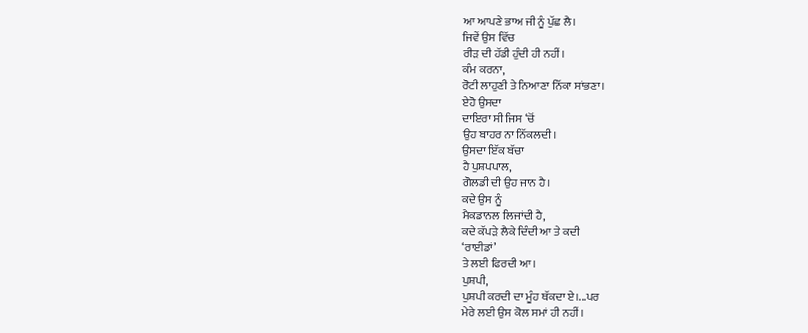ਆ ਆਪਣੇ ਭਾਅ ਜੀ ਨੂੰ ਪੁੱਛ ਲੈ।
ਜਿਵੇਂ ਉਸ ਵਿੱਚ
ਰੀੜ ਦੀ ਹੱਡੀ ਹੁੰਦੀ ਹੀ ਨਹੀਂ।
ਕੰਮ ਕਰਨਾ,
ਰੋਟੀ ਲਾਹੁਣੀ ਤੇ ਨਿਆਣਾ ਨਿੱਕਾ ਸਾਂਭਣਾ।
ਏਹੋ ਉਸਦਾ
ਦਾਇਰਾ ਸੀ ਜਿਸ ‘ਚੋਂ
ਉਹ ਬਾਹਰ ਨਾ ਨਿੱਕਲਦੀ।
ਉਸਦਾ ਇੱਕ ਬੱਚਾ
ਹੈ ਪੁਸ਼ਪਪਾਲ,
ਗੋਲਡੀ ਦੀ ਉਹ ਜਾਨ ਹੈ।
ਕਦੇ ਉਸ ਨੂੰ
ਮੈਕਡਾਨਲ ਲਿਜਾਂਦੀ ਹੈ,
ਕਦੇ ਕੱਪੜੇ ਲੈਕੇ ਦਿੰਦੀ ਆ ਤੇ ਕਦੀ
‘ਰਾਈਡਾਂ’
ਤੇ ਲਈ ਫਿਰਦੀ ਆ।
ਪੁਸ਼ਪੀ,
ਪੁਸ਼ਪੀ ਕਰਦੀ ਦਾ ਮੂੰਹ ਥੱਕਦਾ ਏ।...ਪਰ
ਮੇਰੇ ਲਈ ਉਸ ਕੋਲ ਸਮਾਂ ਹੀ ਨਹੀਂ।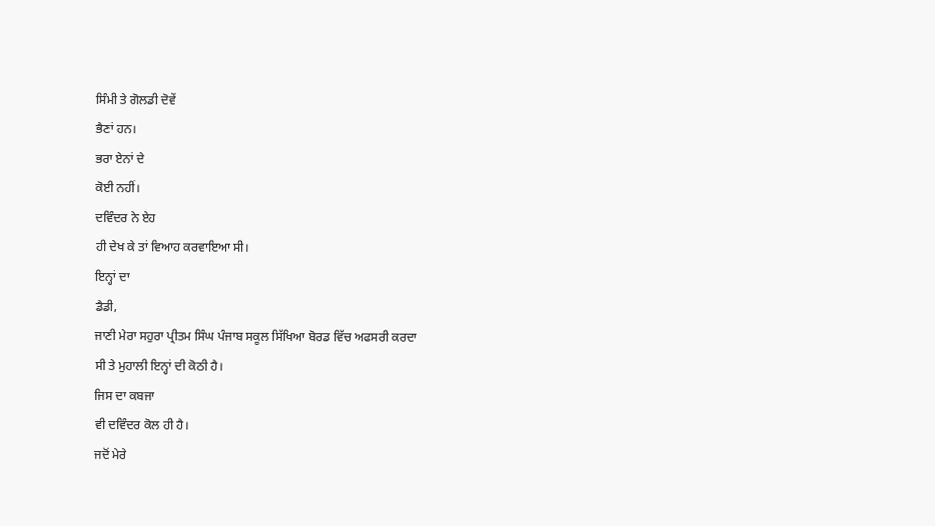ਸਿੰਮੀ ਤੇ ਗੋਲਡੀ ਦੋਵੇਂ
ਭੈਣਾਂ ਹਨ।
ਭਰਾ ਏਨਾਂ ਦੇ
ਕੋਈ ਨਹੀਂ।
ਦਵਿੰਦਰ ਨੇ ਏਹ
ਹੀ ਦੇਖ ਕੇ ਤਾਂ ਵਿਆਹ ਕਰਵਾਇਆ ਸੀ।
ਇਨ੍ਹਾਂ ਦਾ
ਡੈਡੀ,
ਜਾਣੀ ਮੇਰਾ ਸਹੁਰਾ ਪ੍ਰੀਤਮ ਸਿੰਘ ਪੰਜਾਬ ਸਕੂਲ ਸਿੱਖਿਆ ਬੋਰਡ ਵਿੱਚ ਅਫਸਰੀ ਕਰਦਾ
ਸੀ ਤੇ ਮੁਹਾਲੀ ਇਨ੍ਹਾਂ ਦੀ ਕੋਠੀ ਹੈ।
ਜਿਸ ਦਾ ਕਬਜਾ
ਵੀ ਦਵਿੰਦਰ ਕੋਲ ਹੀ ਹੈ।
ਜਦੋਂ ਮੇਰੇ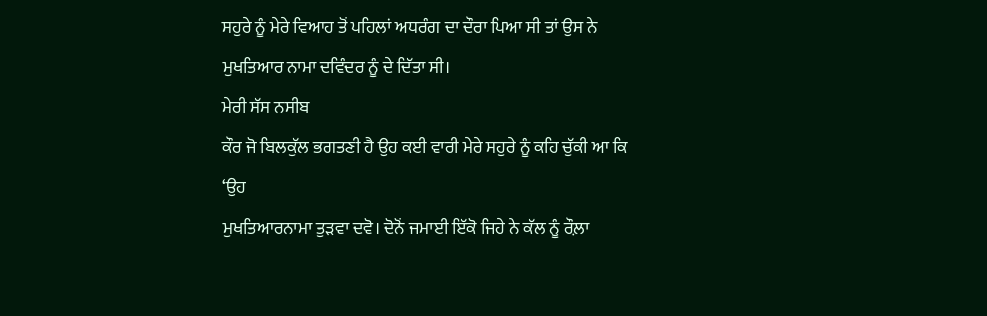ਸਹੁਰੇ ਨੂੰ ਮੇਰੇ ਵਿਆਹ ਤੋਂ ਪਹਿਲਾਂ ਅਧਰੰਗ ਦਾ ਦੌਰਾ ਪਿਆ ਸੀ ਤਾਂ ਉਸ ਨੇ
ਮੁਖਤਿਆਰ ਨਾਮਾ ਦਵਿੰਦਰ ਨੂੰ ਦੇ ਦਿੱਤਾ ਸੀ।
ਮੇਰੀ ਸੱਸ ਨਸੀਬ
ਕੌਰ ਜੋ ਬਿਲਕੁੱਲ ਭਗਤਣੀ ਹੈ ਉਹ ਕਈ ਵਾਰੀ ਮੇਰੇ ਸਹੁਰੇ ਨੂੰ ਕਹਿ ਚੁੱਕੀ ਆ ਕਿ
‘ਉਹ
ਮੁਖਤਿਆਰਨਾਮਾ ਤੁੜਵਾ ਦਵੋ। ਦੋਨੋਂ ਜਮਾਈ ਇੱਕੋ ਜਿਹੇ ਨੇ ਕੱਲ ਨੂੰ ਰੌਲ਼ਾ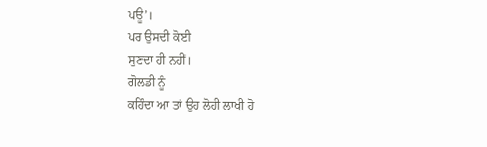ਪਊ’।
ਪਰ ਉਸਦੀ ਕੋਈ
ਸੁਣਦਾ ਹੀ ਨਹੀਂ।
ਗੋਲਡੀ ਨੂੰ
ਕਹਿੰਦਾ ਆ ਤਾਂ ਉਹ ਲੋਹੀ ਲਾਖੀ ਹੋ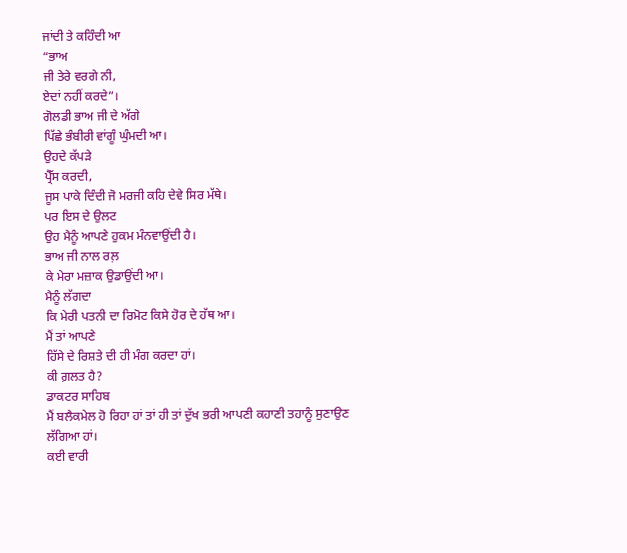ਜਾਂਦੀ ਤੇ ਕਹਿੰਦੀ ਆ
“ਭਾਅ
ਜੀ ਤੇਰੇ ਵਰਗੇ ਨੀ,
ਏਦਾਂ ਨਹੀਂ ਕਰਦੇ”।
ਗੋਲਡੀ ਭਾਅ ਜੀ ਦੇ ਅੱਗੇ
ਪਿੱਛੇ ਭੰਬੀਰੀ ਵਾਂਗੂੰ ਘੁੰਮਦੀ ਆ।
ਉਹਦੇ ਕੱਪੜੇ
ਪ੍ਰੈੱਸ ਕਰਦੀ,
ਜੂਸ ਪਾਕੇ ਦਿੰਦੀ ਜੋ ਮਰਜੀ ਕਹਿ ਦੇਵੇ ਸਿਰ ਮੱਥੇ।
ਪਰ ਇਸ ਦੇ ਉਲਟ
ਉਹ ਮੈਨੂੰ ਆਪਣੇ ਹੁਕਮ ਮੰਨਵਾਉਂਦੀ ਹੈ।
ਭਾਅ ਜੀ ਨਾਲ ਰਲ਼
ਕੇ ਮੇਰਾ ਮਜ਼ਾਕ ਉਡਾਉਂਦੀ ਆ।
ਮੈਨੂੰ ਲੱਗਦਾ
ਕਿ ਮੇਰੀ ਪਤਨੀ ਦਾ ਰਿਮੋਟ ਕਿਸੇ ਹੋਰ ਦੇ ਹੱਥ ਆ।
ਮੈਂ ਤਾਂ ਆਪਣੇ
ਹਿੱਸੇ ਦੇ ਰਿਸ਼ਤੇ ਦੀ ਹੀ ਮੰਗ ਕਰਦਾ ਹਾਂ।
ਕੀ ਗ਼ਲਤ ਹੈ?
ਡਾਕਟਰ ਸਾਹਿਬ
ਮੈਂ ਬਲੈਕਮੇਲ ਹੋ ਰਿਹਾ ਹਾਂ ਤਾਂ ਹੀ ਤਾਂ ਦੁੱਖ ਭਰੀ ਆਪਣੀ ਕਹਾਣੀ ਤਹਾਨੂੰ ਸੁਣਾਉਣ
ਲੱਗਿਆ ਹਾਂ।
ਕਈ ਵਾਰੀ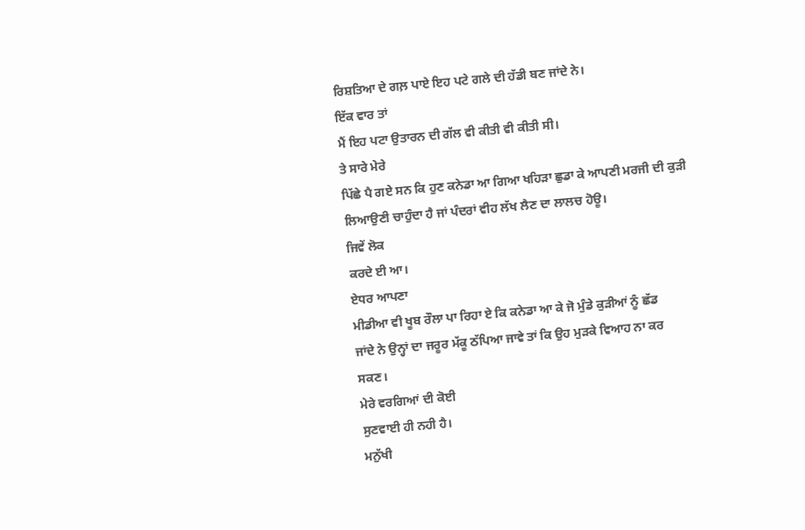ਰਿਸ਼ਤਿਆ ਦੇ ਗਲ਼ ਪਾਏ ਇਹ ਪਟੇ ਗਲੇ ਦੀ ਹੱਡੀ ਬਣ ਜਾਂਦੇ ਨੇ।
ਇੱਕ ਵਾਰ ਤਾਂ
ਮੈਂ ਇਹ ਪਟਾ ਉਤਾਰਨ ਦੀ ਗੱਲ ਵੀ ਕੀਤੀ ਵੀ ਕੀਤੀ ਸੀ।
ਤੇ ਸਾਰੇ ਮੇਰੇ
ਪਿੱਛੇ ਪੈ ਗਏ ਸਨ ਕਿ ਹੁਣ ਕਨੇਡਾ ਆ ਗਿਆ ਖਹਿੜਾ ਛੁਡਾ ਕੇ ਆਪਣੀ ਮਰਜੀ ਦੀ ਕੁੜੀ
ਲਿਆਉਣੀ ਚਾਹੁੰਦਾ ਹੈ ਜਾਂ ਪੰਦਰਾਂ ਵੀਹ ਲੱਖ ਲੈਣ ਦਾ ਲਾਲਚ ਹੋਊ।
ਜਿਵੇਂ ਲੋਕ
ਕਰਦੇ ਈ ਆ।
ਏਧਰ ਆਪਣਾ
ਮੀਡੀਆ ਵੀ ਖੂਬ ਰੌਲਾ ਪਾ ਰਿਹਾ ਏ ਕਿ ਕਨੇਡਾ ਆ ਕੇ ਜੋ ਮੁੰਡੇ ਕੁੜੀਆਂ ਨੂੰ ਛੱਡ
ਜਾਂਦੇ ਨੇ ਉਨ੍ਹਾਂ ਦਾ ਜਰੂਰ ਮੱਕੂ ਠੱਪਿਆ ਜਾਵੇ ਤਾਂ ਕਿ ਉਹ ਮੁੜਕੇ ਵਿਆਹ ਨਾ ਕਰ
ਸਕਣ।
ਮੇਰੇ ਵਰਗਿਆਂ ਦੀ ਕੋਈ
ਸੁਣਵਾਈ ਹੀ ਨਹੀ ਹੈ।
ਮਨੁੱਖੀ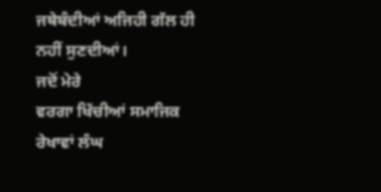ਜਥੇਬੰਦੀਆਂ ਅਜਿਹੀ ਗੱਲ ਹੀ ਨਹੀਂ ਸੁਣਦੀਆਂ।
ਜਦੋਂ ਮੇਰੇ
ਵਰਗਾ ਖਿੱਚੀਆਂ ਸਮਾਜਿਕ ਰੇਖਾਵਾਂ ਲੰਘ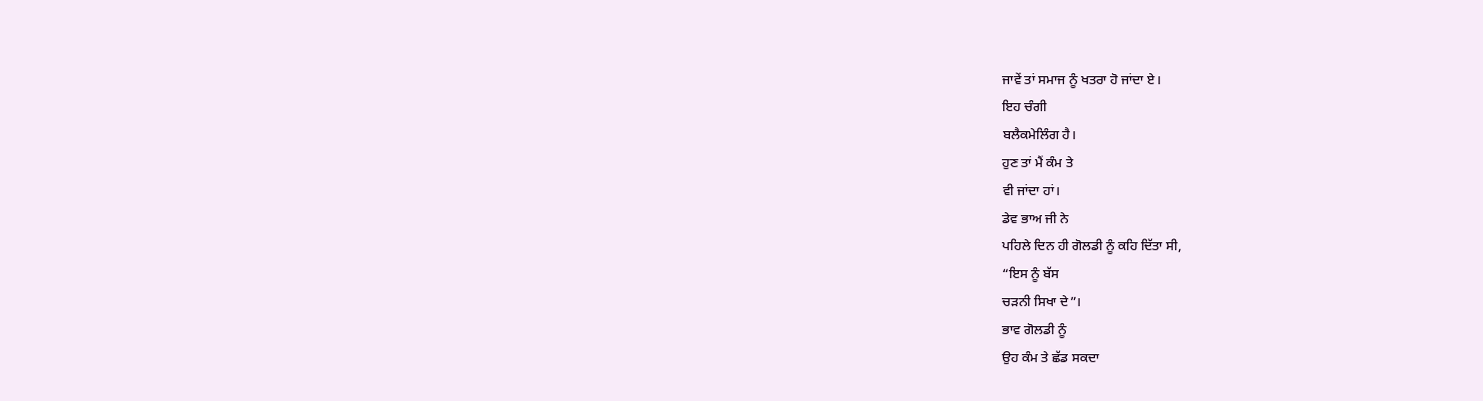ਜਾਵੇਂ ਤਾਂ ਸਮਾਜ ਨੂੰ ਖਤਰਾ ਹੋ ਜਾਂਦਾ ਏ।
ਇਹ ਚੰਗੀ
ਬਲੈਕਮੇਲਿੰਗ ਹੈ।
ਹੁਣ ਤਾਂ ਮੈਂ ਕੰਮ ਤੇ
ਵੀ ਜਾਂਦਾ ਹਾਂ।
ਡੇਵ ਭਾਅ ਜੀ ਨੇ
ਪਹਿਲੇ ਦਿਨ ਹੀ ਗੋਲਡੀ ਨੂੰ ਕਹਿ ਦਿੱਤਾ ਸੀ,
“ਇਸ ਨੂੰ ਬੱਸ
ਚੜਨੀ ਸਿਖਾ ਦੇ”।
ਭਾਵ ਗੋਲਡੀ ਨੂੰ
ਉਹ ਕੰਮ ਤੇ ਛੱਡ ਸਕਦਾ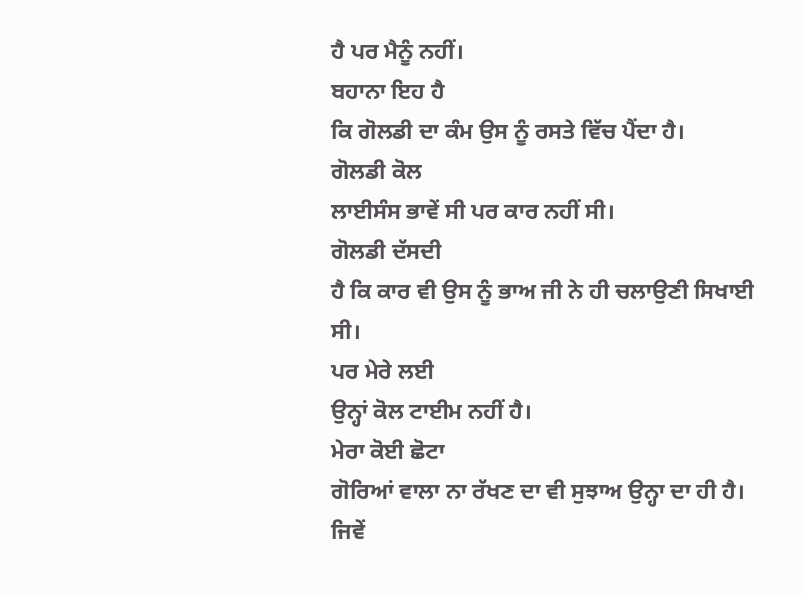ਹੈ ਪਰ ਮੈਨੂੰ ਨਹੀਂ।
ਬਹਾਨਾ ਇਹ ਹੈ
ਕਿ ਗੋਲਡੀ ਦਾ ਕੰਮ ਉਸ ਨੂੰ ਰਸਤੇ ਵਿੱਚ ਪੈਂਦਾ ਹੈ।
ਗੋਲਡੀ ਕੋਲ
ਲਾਈਸੰਸ ਭਾਵੇਂ ਸੀ ਪਰ ਕਾਰ ਨਹੀਂ ਸੀ।
ਗੋਲਡੀ ਦੱਸਦੀ
ਹੈ ਕਿ ਕਾਰ ਵੀ ਉਸ ਨੂੰ ਭਾਅ ਜੀ ਨੇ ਹੀ ਚਲਾਉਣੀ ਸਿਖਾਈ ਸੀ।
ਪਰ ਮੇਰੇ ਲਈ
ਉਨ੍ਹਾਂ ਕੋਲ ਟਾਈਮ ਨਹੀਂ ਹੈ।
ਮੇਰਾ ਕੋਈ ਛੋਟਾ
ਗੋਰਿਆਂ ਵਾਲਾ ਨਾ ਰੱਖਣ ਦਾ ਵੀ ਸੁਝਾਅ ਉਨ੍ਹਾ ਦਾ ਹੀ ਹੈ।
ਜਿਵੇਂ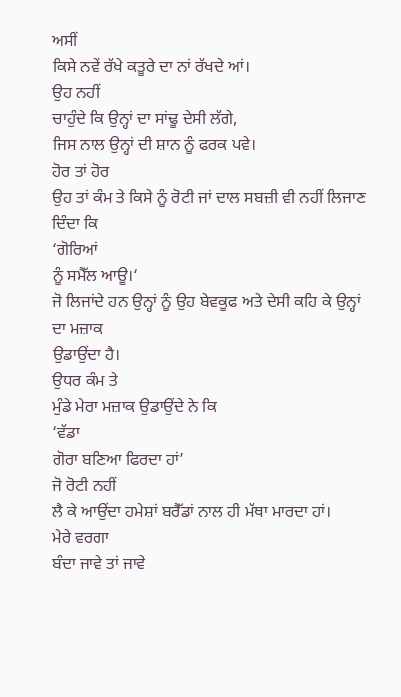ਅਸੀਂ
ਕਿਸੇ ਨਵੇਂ ਰੱਖੇ ਕਤੂਰੇ ਦਾ ਨਾਂ ਰੱਖਦੇ ਆਂ।
ਉਹ ਨਹੀਂ
ਚਾਹੁੰਦੇ ਕਿ ਉਨ੍ਹਾਂ ਦਾ ਸਾਂਢੂ ਦੇਸੀ ਲੱਗੇ,
ਜਿਸ ਨਾਲ ਉਨ੍ਹਾਂ ਦੀ ਸ਼ਾਨ ਨੂੰ ਫਰਕ ਪਵੇ।
ਹੋਰ ਤਾਂ ਹੋਰ
ਉਹ ਤਾਂ ਕੰਮ ਤੇ ਕਿਸੇ ਨੂੰ ਰੋਟੀ ਜਾਂ ਦਾਲ ਸਬਜ਼ੀ ਵੀ ਨਹੀਂ ਲਿਜਾਣ ਦਿੰਦਾ ਕਿ
‘ਗੋਰਿਆਂ
ਨੂੰ ਸਮੈੱਲ ਆਊ।‘
ਜੋ ਲਿਜਾਂਦੇ ਹਨ ਉਨ੍ਹਾਂ ਨੂੰ ਉਹ ਬੇਵਕੂਫ ਅਤੇ ਦੇਸੀ ਕਹਿ ਕੇ ਉਨ੍ਹਾਂ ਦਾ ਮਜ਼ਾਕ
ਉਡਾਉਂਦਾ ਹੈ।
ਉਧਰ ਕੰਮ ਤੇ
ਮੁੰਡੇ ਮੇਰਾ ਮਜ਼ਾਕ ਉਡਾਉਂਦੇ ਨੇ ਕਿ
‘ਵੱਡਾ
ਗੋਰਾ ਬਣਿਆ ਫਿਰਦਾ ਹਾਂ’
ਜੋ ਰੋਟੀ ਨਹੀਂ
ਲੈ ਕੇ ਆਉਂਦਾ ਹਮੇਸ਼ਾਂ ਬਰੈੱਡਾਂ ਨਾਲ ਹੀ ਮੱਥਾ ਮਾਰਦਾ ਹਾਂ।
ਮੇਰੇ ਵਰਗਾ
ਬੰਦਾ ਜਾਵੇ ਤਾਂ ਜਾਵੇ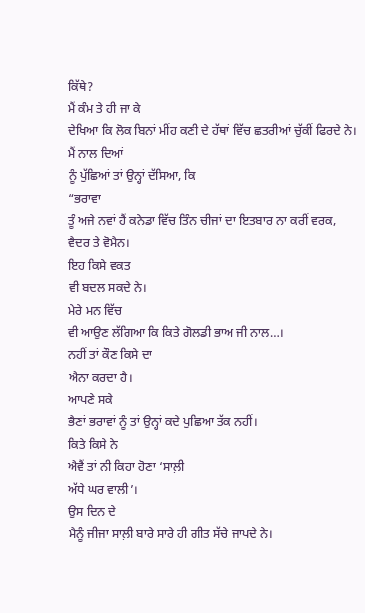ਕਿੱਥੇ?
ਮੈਂ ਕੰਮ ਤੇ ਹੀ ਜਾ ਕੇ
ਦੇਖਿਆ ਕਿ ਲੋਕ ਬਿਨਾਂ ਮੀਂਹ ਕਣੀ ਦੇ ਹੱਥਾਂ ਵਿੱਚ ਛਤਰੀਆਂ ਚੁੱਕੀਂ ਫਿਰਦੇ ਨੇ।
ਮੈਂ ਨਾਲ ਦਿਆਂ
ਨੂੰ ਪੁੱਛਿਆਂ ਤਾਂ ਉਨ੍ਹਾਂ ਦੱਸਿਆ, ਕਿ
“ਭਰਾਵਾ
ਤੂੰ ਅਜੇ ਨਵਾਂ ਹੈਂ ਕਨੇਡਾ ਵਿੱਚ ਤਿੰਨ ਚੀਜਾਂ ਦਾ ਇਤਬਾਰ ਨਾ ਕਰੀਂ ਵਰਕ,
ਵੈਦਰ ਤੇ ਵੋਮੈਨ।
ਇਹ ਕਿਸੇ ਵਕਤ
ਵੀ ਬਦਲ ਸਕਦੇ ਨੇ।
ਮੇਰੇ ਮਨ ਵਿੱਚ
ਵੀ ਆਉਣ ਲੱਗਿਆ ਕਿ ਕਿਤੇ ਗੋਲਡੀ ਭਾਅ ਜੀ ਨਾਲ…।
ਨਹੀਂ ਤਾਂ ਕੌਣ ਕਿਸੇ ਦਾ
ਐਨਾ ਕਰਦਾ ਹੈ।
ਆਪਣੇ ਸਕੇ
ਭੈਣਾਂ ਭਰਾਵਾਂ ਨੂੰ ਤਾਂ ਉਨ੍ਹਾਂ ਕਦੇ ਪੁਛਿਆ ਤੱਕ ਨਹੀਂ।
ਕਿਤੇ ਕਿਸੇ ਨੇ
ਐਵੈਂ ਤਾਂ ਨੀ ਕਿਹਾ ਹੋਣਾ ‘ਸਾਲ਼ੀ
ਅੱਧੇ ਘਰ ਵਾਲੀ’।
ਉਸ ਦਿਨ ਦੇ
ਮੈਨੂੰ ਜੀਜਾ ਸਾਲ਼ੀ ਬਾਰੇ ਸਾਰੇ ਹੀ ਗੀਤ ਸੱਚੇ ਜਾਪਦੇ ਨੇ।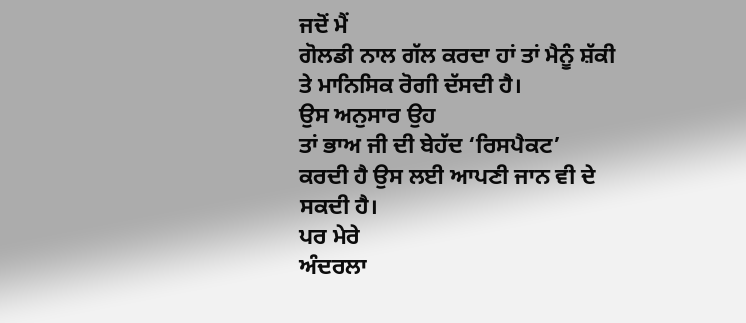ਜਦੋਂ ਮੈਂ
ਗੋਲਡੀ ਨਾਲ ਗੱਲ ਕਰਦਾ ਹਾਂ ਤਾਂ ਮੈਨੂੰ ਸ਼ੱਕੀ ਤੇ ਮਾਨਿਸਿਕ ਰੋਗੀ ਦੱਸਦੀ ਹੈ।
ਉਸ ਅਨੁਸਾਰ ਉਹ
ਤਾਂ ਭਾਅ ਜੀ ਦੀ ਬੇਹੱਦ ‘ਰਿਸਪੈਕਟ’
ਕਰਦੀ ਹੈ ਉਸ ਲਈ ਆਪਣੀ ਜਾਨ ਵੀ ਦੇ ਸਕਦੀ ਹੈ।
ਪਰ ਮੇਰੇ
ਅੰਦਰਲਾ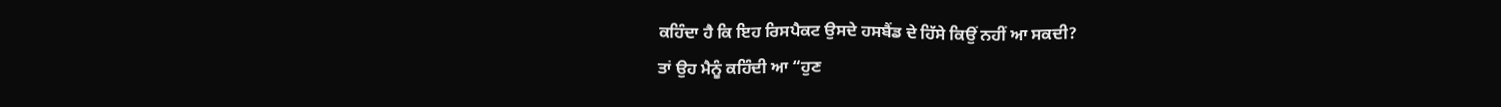ਕਹਿੰਦਾ ਹੈ ਕਿ ਇਹ ਰਿਸਪੈਕਟ ਉਸਦੇ ਹਸਬੈਂਡ ਦੇ ਹਿੱਸੇ ਕਿਉਂ ਨਹੀਂ ਆ ਸਕਦੀ?
ਤਾਂ ਉਹ ਮੈਨੂੰ ਕਹਿੰਦੀ ਆ “ਹੁਣ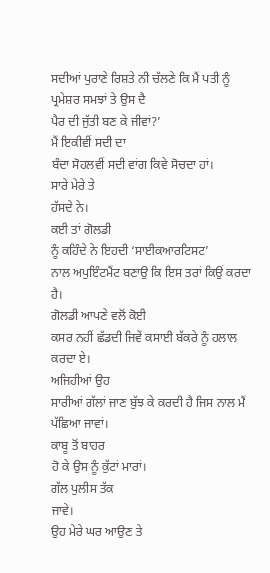ਸਦੀਆਂ ਪੁਰਾਣੇ ਰਿਸ਼ਤੇ ਨੀ ਚੱਲਣੇ ਕਿ ਮੈਂ ਪਤੀ ਨੂੰ ਪ੍ਰਮੇਸ਼ਰ ਸਮਝਾਂ ਤੇ ਉਸ ਦੈ
ਪੈਰ ਦੀ ਜੁੱਤੀ ਬਣ ਕੇ ਜੀਵਾਂ?’
ਮੈਂ ਇਕੀਵੀਂ ਸਦੀ ਦਾ
ਬੰਦਾ ਸੋਹਲਵੀਂ ਸਦੀ ਵਾਂਗ ਕਿਵੇ ਸੋਚਦਾ ਹਾਂ।
ਸਾਰੇ ਮੇਰੇ ਤੇ
ਹੱਸਦੇ ਨੇ।
ਕਈ ਤਾਂ ਗੋਲਡੀ
ਨੂੰ ਕਹਿੰਦੇ ਨੇ ਇਹਦੀ ‘ਸਾਈਕਆਰਟਿਸਟ’
ਨਾਲ ਅਪੁਇੰਟਮੈਂਟ ਬਣਾਉ ਕਿ ਇਸ ਤਰਾਂ ਕਿਉਂ ਕਰਦਾ ਹੈ।
ਗੋਲਡੀ ਆਪਣੇ ਵਲੋਂ ਕੋਈ
ਕਸਰ ਨਹੀਂ ਛੱਡਦੀ ਜਿਵੇਂ ਕਸਾਈ ਬੱਕਰੇ ਨੂੰ ਹਲਾਲ ਕਰਦਾ ਏ।
ਅਜਿਹੀਆਂ ਉਹ
ਸਾਰੀਆਂ ਗੱਲਾਂ ਜਾਣ ਬੁੱਝ ਕੇ ਕਰਦੀ ਹੈ ਜਿਸ ਨਾਲ ਮੈਂ ਪੱਛਿਆ ਜਾਵਾਂ।
ਕਾਬੂ ਤੋਂ ਬਾਹਰ
ਹੋ ਕੇ ਉਸ ਨੂੰ ਕੁੱਟਾਂ ਮਾਰਾਂ।
ਗੱਲ ਪੁਲੀਸ ਤੱਕ
ਜਾਵੇ।
ਉਹ ਮੇਰੇ ਘਰ ਆਉਣ ਤੇ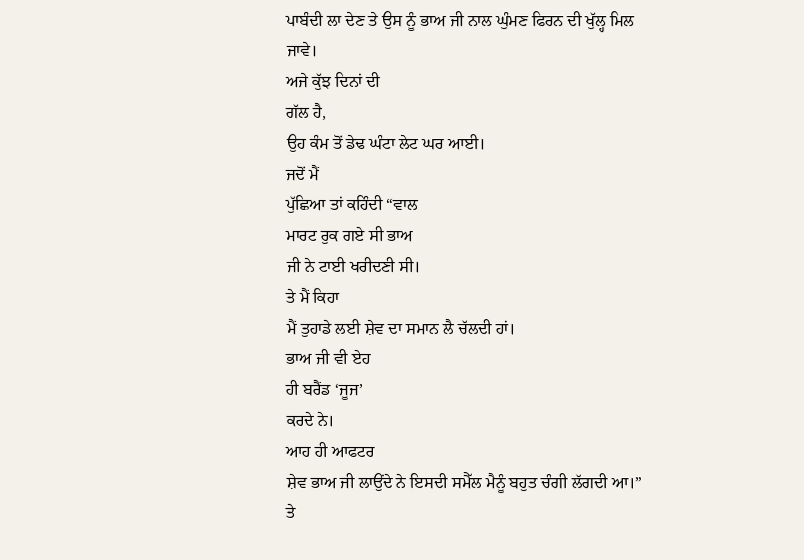ਪਾਬੰਦੀ ਲਾ ਦੇਣ ਤੇ ਉਸ ਨੂੰ ਭਾਅ ਜੀ ਨਾਲ ਘੁੰਮਣ ਫਿਰਨ ਦੀ ਖੁੱਲ੍ਹ ਮਿਲ ਜਾਵੇ।
ਅਜੇ ਕੁੱਝ ਦਿਨਾਂ ਦੀ
ਗੱਲ ਹੈ,
ਉਹ ਕੰਮ ਤੋਂ ਡੇਢ ਘੰਟਾ ਲੇਟ ਘਰ ਆਈ।
ਜਦੋਂ ਮੈਂ
ਪੁੱਛਿਆ ਤਾਂ ਕਹਿੰਦੀ “ਵਾਲ
ਮਾਰਟ ਰੁਕ ਗਏ ਸੀ ਭਾਅ
ਜੀ ਨੇ ਟਾਈ ਖਰੀਦਣੀ ਸੀ।
ਤੇ ਮੈਂ ਕਿਹਾ
ਮੈਂ ਤੁਹਾਡੇ ਲਈ ਸ਼ੇਵ ਦਾ ਸਮਾਨ ਲੈ ਚੱਲਦੀ ਹਾਂ।
ਭਾਅ ਜੀ ਵੀ ਏਹ
ਹੀ ਬਰੈਂਡ ‘ਜੂਜ’
ਕਰਦੇ ਨੇ।
ਆਹ ਹੀ ਆਫਟਰ
ਸ਼ੇਵ ਭਾਅ ਜੀ ਲਾਉਂਦੇ ਨੇ ਇਸਦੀ ਸਮੈੱਲ ਮੈਨੂੰ ਬਹੁਤ ਚੰਗੀ ਲੱਗਦੀ ਆ।”
ਤੇ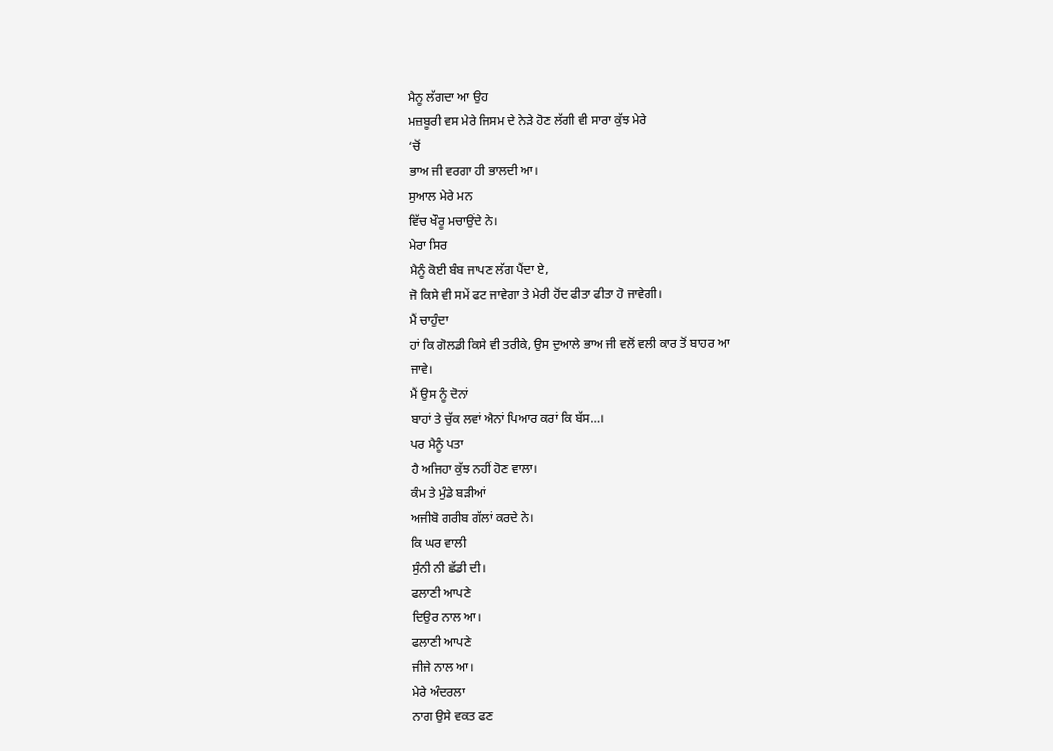ਮੈਨੂ ਲੱਗਦਾ ਆ ਉਹ
ਮਜ਼ਬੂਰੀ ਵਸ ਮੇਰੇ ਜਿਸਮ ਦੇ ਨੇੜੇ ਹੋਣ ਲੱਗੀ ਵੀ ਸਾਰਾ ਕੁੱਝ ਮੇਰੇ
‘ਚੋਂ
ਭਾਅ ਜੀ ਵਰਗਾ ਹੀ ਭਾਲਦੀ ਆ।
ਸੁਆਲ ਮੇਰੇ ਮਨ
ਵਿੱਚ ਖੌਰੂ ਮਚਾਉਂਦੇ ਨੇ।
ਮੇਰਾ ਸਿਰ
ਮੈਨੂੰ ਕੋਈ ਬੰਬ ਜਾਪਣ ਲੱਗ ਪੈਂਦਾ ਏ,
ਜੋ ਕਿਸੇ ਵੀ ਸਮੇਂ ਫਟ ਜਾਵੇਗਾ ਤੇ ਮੇਰੀ ਹੋਂਦ ਫੀਤਾ ਫੀਤਾ ਹੋ ਜਾਵੇਗੀ।
ਮੈਂ ਚਾਹੁੰਦਾ
ਹਾਂ ਕਿ ਗੋਲਡੀ ਕਿਸੇ ਵੀ ਤਰੀਕੇ, ਉਸ ਦੁਆਲੇ ਭਾਅ ਜੀ ਵਲੋਂ ਵਲੀ ਕਾਰ ਤੋਂ ਬਾਹਰ ਆ
ਜਾਵੇ।
ਮੈਂ ਉਸ ਨੂੰ ਦੋਨਾਂ
ਬਾਹਾਂ ਤੇ ਚੁੱਕ ਲਵਾਂ ਐਨਾਂ ਪਿਆਰ ਕਰਾਂ ਕਿ ਬੱਸ…।
ਪਰ ਮੈਨੂੰ ਪਤਾ
ਹੈ ਅਜਿਹਾ ਕੁੱਝ ਨਹੀਂ ਹੋਣ ਵਾਲਾ।
ਕੰਮ ਤੇ ਮੁੰਡੇ ਬੜੀਆਂ
ਅਜੀਬੋ ਗਰੀਬ ਗੱਲਾਂ ਕਰਦੇ ਨੇ।
ਕਿ ਘਰ ਵਾਲੀ
ਸੁੰਨੀ ਨੀ ਛੱਡੀ ਦੀ।
ਫਲਾਣੀ ਆਪਣੇ
ਦਿਉਰ ਨਾਲ ਆ।
ਫਲਾਣੀ ਆਪਣੇ
ਜੀਜੇ ਨਾਲ ਆ।
ਮੇਰੇ ਅੰਦਰਲਾ
ਨਾਗ ਉਸੇ ਵਕਤ ਫਣ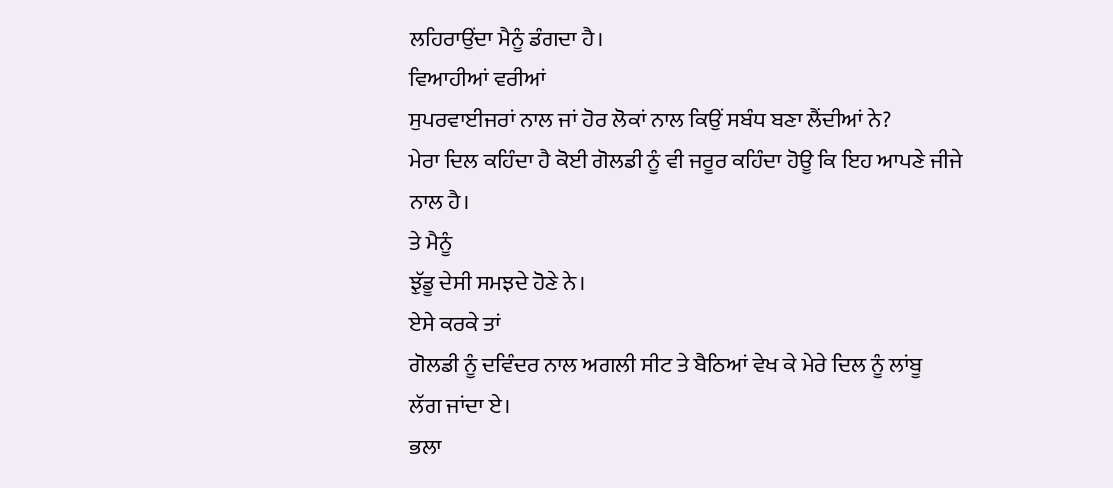ਲਹਿਰਾਉਂਦਾ ਮੈਨੂੰ ਡੰਗਦਾ ਹੈ।
ਵਿਆਹੀਆਂ ਵਰੀਆਂ
ਸੁਪਰਵਾਈਜਰਾਂ ਨਾਲ ਜਾਂ ਹੋਰ ਲੋਕਾਂ ਨਾਲ ਕਿਉਂ ਸਬੰਧ ਬਣਾ ਲੈਂਦੀਆਂ ਨੇ?
ਮੇਰਾ ਦਿਲ ਕਹਿੰਦਾ ਹੈ ਕੋਈ ਗੋਲਡੀ ਨੂੰ ਵੀ ਜਰੂਰ ਕਹਿੰਦਾ ਹੋਊ ਕਿ ਇਹ ਆਪਣੇ ਜੀਜੇ
ਨਾਲ ਹੈ।
ਤੇ ਮੈਨੂੰ
ਝੁੱਡੂ ਦੇਸੀ ਸਮਝਦੇ ਹੋਣੇ ਨੇ।
ਏਸੇ ਕਰਕੇ ਤਾਂ
ਗੋਲਡੀ ਨੂੰ ਦਵਿੰਦਰ ਨਾਲ ਅਗਲੀ ਸੀਟ ਤੇ ਬੈਠਿਆਂ ਵੇਖ ਕੇ ਮੇਰੇ ਦਿਲ ਨੂੰ ਲਾਂਬੂ
ਲੱਗ ਜਾਂਦਾ ਏ।
ਭਲਾ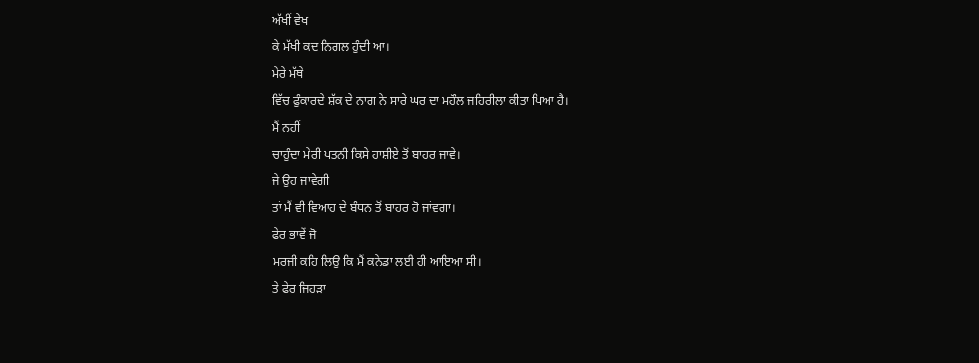ਅੱਖੀਂ ਵੇਖ
ਕੇ ਮੱਖੀ ਕਦ ਨਿਗਲ ਹੁੰਦੀ ਆ।
ਮੇਰੇ ਮੱਥੇ
ਵਿੱਚ ਫੁੰਕਾਰਦੇ ਸ਼ੱਕ ਦੇ ਨਾਗ ਨੇ ਸਾਰੇ ਘਰ ਦਾ ਮਹੌਲ ਜਹਿਰੀਲਾ ਕੀਤਾ ਪਿਆ ਹੈ।
ਮੈਂ ਨਹੀਂ
ਚਾਹੁੰਦਾ ਮੇਰੀ ਪਤਨੀ ਕਿਸੇ ਹਾਸ਼ੀਏ ਤੋਂ ਬਾਹਰ ਜਾਵੇ।
ਜੇ ਉਹ ਜਾਵੇਗੀ
ਤਾਂ ਮੈਂ ਵੀ ਵਿਆਹ ਦੇ ਬੰਧਨ ਤੋਂ ਬਾਹਰ ਹੋ ਜਾਂਵਗਾ।
ਫੇਰ ਭਾਵੇਂ ਜੋ
ਮਰਜੀ ਕਹਿ ਲਿਉ ਕਿ ਮੈਂ ਕਨੇਡਾ ਲਈ ਹੀ ਆਇਆ ਸੀ।
ਤੇ ਫੇਰ ਜਿਹੜਾ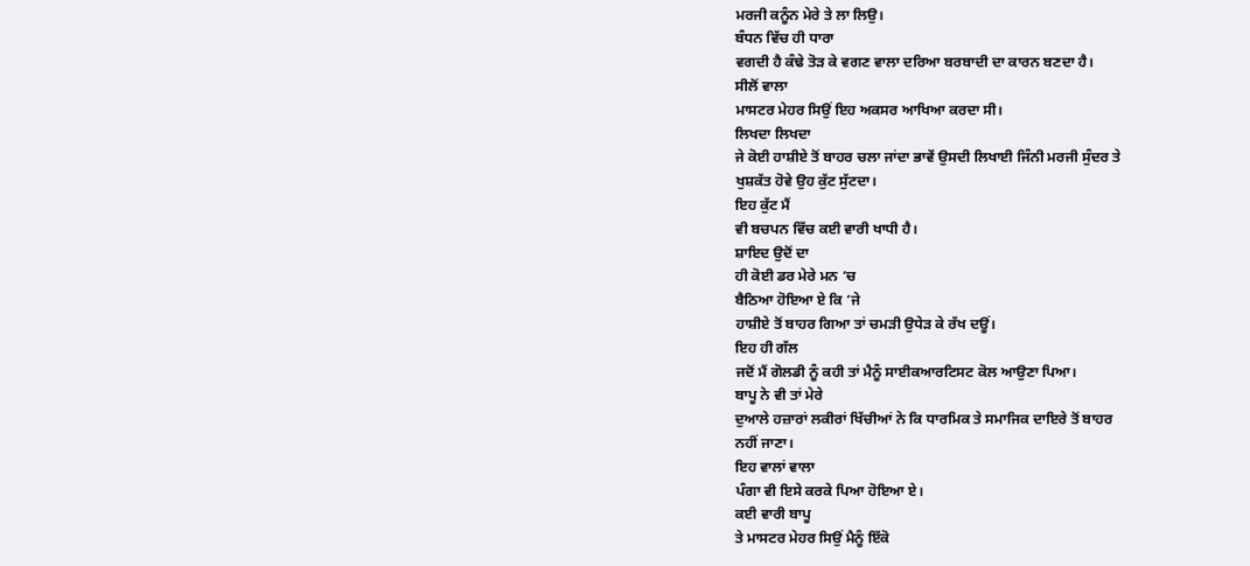ਮਰਜੀ ਕਨੂੰਨ ਮੇਰੇ ਤੇ ਲਾ ਲਿਉ।
ਬੰਧਨ ਵਿੱਚ ਹੀ ਧਾਰਾ
ਵਗਦੀ ਹੈ ਕੰਢੇ ਤੋੜ ਕੇ ਵਗਣ ਵਾਲਾ ਦਰਿਆ ਬਰਬਾਦੀ ਦਾ ਕਾਰਨ ਬਣਦਾ ਹੈ।
ਸੀਲੋਂ ਵਾਲਾ
ਮਾਸਟਰ ਮੇਹਰ ਸਿਉਂ ਇਹ ਅਕਸਰ ਆਖਿਆ ਕਰਦਾ ਸੀ।
ਲਿਖਦਾ ਲਿਖਦਾ
ਜੇ ਕੋਈ ਹਾਸ਼ੀਏ ਤੋਂ ਬਾਹਰ ਚਲਾ ਜਾਂਦਾ ਭਾਵੇਂ ਉਸਦੀ ਲਿਖਾਈ ਜਿੰਨੀ ਮਰਜੀ ਸੁੰਦਰ ਤੇ
ਖੁਸ਼ਕੱਤ ਹੋਵੇ ਉਹ ਕੁੱਟ ਸੁੱਟਦਾ।
ਇਹ ਕੁੱਟ ਮੈਂ
ਵੀ ਬਚਪਨ ਵਿੱਚ ਕਈ ਵਾਰੀ ਖਾਧੀ ਹੈ।
ਸ਼ਾਇਦ ਉਦੋਂ ਦਾ
ਹੀ ਕੋਈ ਡਰ ਮੇਰੇ ਮਨ ‘ਚ
ਬੈਠਿਆ ਹੋਇਆ ਏ ਕਿ ‘ਜੇ
ਹਾਸ਼ੀਏ ਤੋਂ ਬਾਹਰ ਗਿਆ ਤਾਂ ਚਮੜੀ ਉਧੇੜ ਕੇ ਰੱਖ ਦਊਂ।
ਇਹ ਹੀ ਗੱਲ
ਜਦੋਂ ਮੈਂ ਗੋਲਡੀ ਨੂੰ ਕਹੀ ਤਾਂ ਮੈਨੂੰ ਸਾਈਕਆਰਟਿਸਟ ਕੋਲ ਆਉਣਾ ਪਿਆ।
ਬਾਪੂ ਨੇ ਵੀ ਤਾਂ ਮੇਰੇ
ਦੁਆਲੇ ਹਜ਼ਾਰਾਂ ਲਕੀਰਾਂ ਖਿੱਚੀਆਂ ਨੇ ਕਿ ਧਾਰਮਿਕ ਤੇ ਸਮਾਜਿਕ ਦਾਇਰੇ ਤੋਂ ਬਾਹਰ
ਨਹੀਂ ਜਾਣਾ।
ਇਹ ਵਾਲਾਂ ਵਾਲਾ
ਪੰਗਾ ਵੀ ਇਸੇ ਕਰਕੇ ਪਿਆ ਹੋਇਆ ਏ।
ਕਈ ਵਾਰੀ ਬਾਪੂ
ਤੇ ਮਾਸਟਰ ਮੇਹਰ ਸਿਉਂ ਮੈਨੂੰ ਇੱਕੋ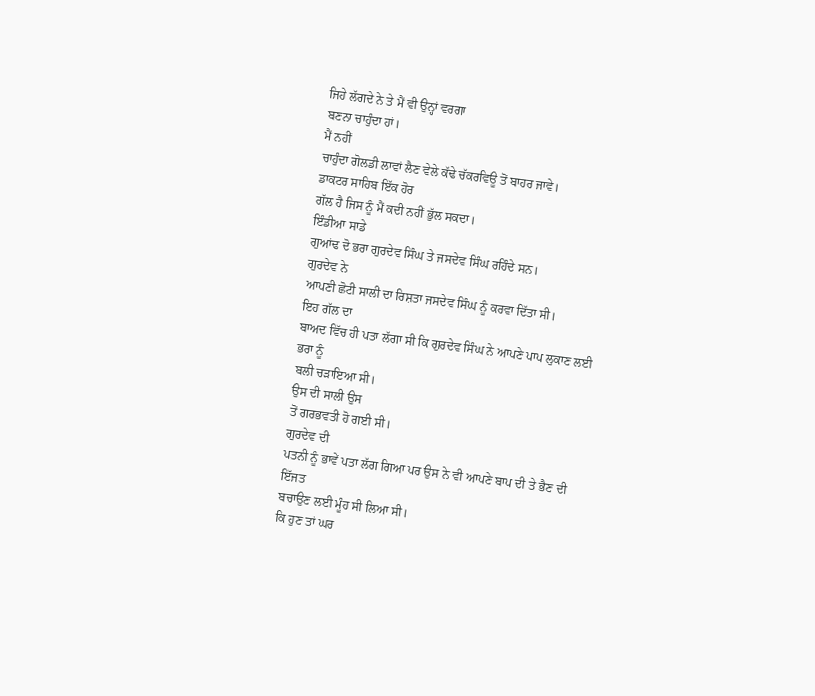ਜਿਹੇ ਲੱਗਦੇ ਨੇ ਤੇ ਮੈਂ ਵੀ ਉਨ੍ਹਾਂ ਵਰਗਾ
ਬਣਨਾ ਚਾਹੁੰਦਾ ਹਾਂ।
ਮੈਂ ਨਹੀਂ
ਚਾਹੁੰਦਾ ਗੋਲਡੀ ਲਾਵਾਂ ਲੈਣ ਵੇਲੇ ਕੱਢੇ ਚੱਕਰਵਿਊ ਤੋਂ ਬਾਹਰ ਜਾਵੇ।
ਡਾਕਟਰ ਸਾਹਿਬ ਇੱਕ ਹੋਰ
ਗੱਲ ਹੈ ਜਿਸ ਨੂੰ ਮੈਂ ਕਦੀ ਨਹੀਂ ਭੁੱਲ ਸਕਦਾ।
ਇੰਡੀਆ ਸਾਡੇ
ਗੁਆਂਢ ਦੋ ਭਰਾ ਗੁਰਦੇਵ ਸਿੰਘ ਤੇ ਜਸਦੇਵ ਸਿੰਘ ਰਹਿੰਦੇ ਸਨ।
ਗੁਰਦੇਵ ਨੇ
ਆਪਣੀ ਛੋਟੀ ਸਾਲੀ ਦਾ ਰਿਸ਼ਤਾ ਜਸਦੇਵ ਸਿੰਘ ਨੂੰ ਕਰਵਾ ਦਿੱਤਾ ਸੀ।
ਇਹ ਗੱਲ ਦਾ
ਬਾਅਦ ਵਿੱਚ ਹੀ ਪਤਾ ਲੱਗਾ ਸੀ ਕਿ ਗੁਰਦੇਵ ਸਿੰਘ ਨੇ ਆਪਣੇ ਪਾਪ ਲੁਕਾਣ ਲਈ ਭਰਾ ਨੂੰ
ਬਲੀ ਚੜਾਇਆ ਸੀ।
ਉਸ ਦੀ ਸਾਲੀ ਉਸ
ਤੋਂ ਗਰਭਵਤੀ ਹੋ ਗਈ ਸੀ।
ਗੁਰਦੇਵ ਦੀ
ਪਤਨੀ ਨੂੰ ਭਾਵੇਂ ਪਤਾ ਲੱਗ ਗਿਆ ਪਰ ਉਸ ਨੇ ਵੀ ਆਪਣੇ ਬਾਪ ਦੀ ਤੇ ਭੈਣ ਦੀ ਇੱਜਤ
ਬਚਾਉਣ ਲਈ ਮੂੰਹ ਸੀ ਲਿਆ ਸੀ।
ਕਿ ਹੁਣ ਤਾਂ ਘਰ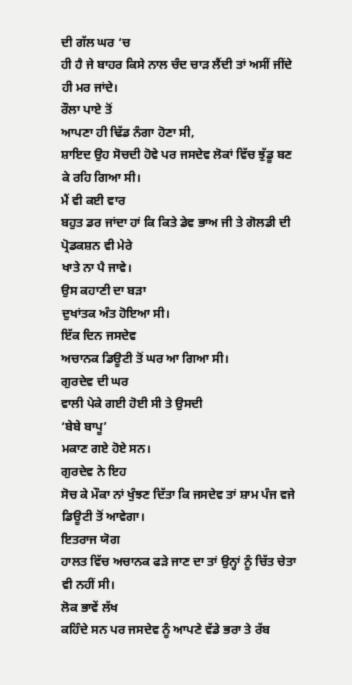ਦੀ ਗੱਲ ਘਰ ‘ਚ
ਹੀ ਹੈ ਜੇ ਬਾਹਰ ਕਿਸੇ ਨਾਲ ਚੰਦ ਚਾੜ ਲੈਂਦੀ ਤਾਂ ਅਸੀਂ ਜੀਂਦੇ ਹੀ ਮਰ ਜਾਂਦੇ।
ਰੌਲਾ ਪਾਏ ਤੋਂ
ਆਪਣਾ ਹੀ ਢਿੱਡ ਨੰਗਾ ਹੋਣਾ ਸੀ,
ਸ਼ਾਇਦ ਉਹ ਸੋਚਦੀ ਹੋਵੇ ਪਰ ਜਸਦੇਵ ਲੋਕਾਂ ਵਿੱਚ ਝੁੱਡੂ ਬਣ ਕੇ ਰਹਿ ਗਿਆ ਸੀ।
ਮੈਂ ਵੀ ਕਈ ਵਾਰ
ਬਹੁਤ ਡਰ ਜਾਂਦਾ ਹਾਂ ਕਿ ਕਿਤੇ ਡੇਵ ਭਾਅ ਜੀ ਤੇ ਗੋਲਡੀ ਦੀ ਪ੍ਰੋਡਕਸ਼ਨ ਵੀ ਮੇਰੇ
ਖਾਤੇ ਨਾ ਪੈ ਜਾਵੇ।
ਉਸ ਕਹਾਣੀ ਦਾ ਬੜਾ
ਦੁਖਾਂਤਕ ਅੰਤ ਹੋਇਆ ਸੀ।
ਇੱਕ ਦਿਨ ਜਸਦੇਵ
ਅਚਾਨਕ ਡਿਊਟੀ ਤੋਂ ਘਰ ਆ ਗਿਆ ਸੀ।
ਗੁਰਦੇਵ ਦੀ ਘਰ
ਵਾਲੀ ਪੇਕੇ ਗਈ ਹੋਈ ਸੀ ਤੇ ਉਸਦੀ
‘ਬੇਬੇ ਬਾਪੂ’
ਮਕਾਣ ਗਏ ਹੋਏ ਸਨ।
ਗੁਰਦੇਵ ਨੇ ਇਹ
ਸੋਚ ਕੇ ਮੌਕਾ ਨਾਂ ਖੁੰਝਣ ਦਿੱਤਾ ਕਿ ਜਸਦੇਵ ਤਾਂ ਸ਼ਾਮ ਪੰਜ ਵਜੇ ਡਿਊਟੀ ਤੋਂ ਆਵੇਗਾ।
ਇਤਰਾਜ ਯੋਗ
ਹਾਲਤ ਵਿੱਚ ਅਚਾਨਕ ਫੜੇ ਜਾਣ ਦਾ ਤਾਂ ਉਨ੍ਹਾਂ ਨੂੰ ਚਿੱਤ ਚੇਤਾ ਵੀ ਨਹੀਂ ਸੀ।
ਲੋਕ ਭਾਵੇਂ ਲੱਖ
ਕਹਿੰਦੇ ਸਨ ਪਰ ਜਸਦੇਵ ਨੂੰ ਆਪਣੇ ਵੱਡੇ ਭਰਾ ਤੇ ਰੱਬ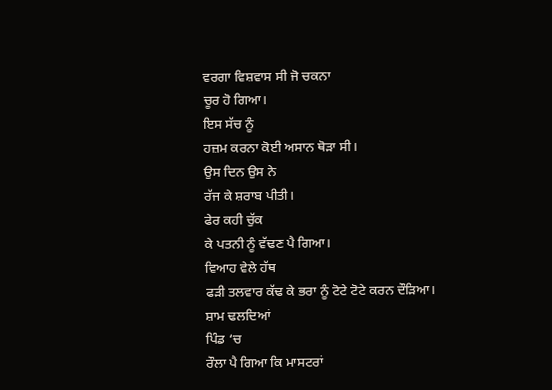ਵਰਗਾ ਵਿਸ਼ਵਾਸ ਸੀ ਜੋ ਚਕਨਾ
ਚੂਰ ਹੋ ਗਿਆ।
ਇਸ ਸੱਚ ਨੂੰ
ਹਜ਼ਮ ਕਰਨਾ ਕੋਈ ਅਸਾਨ ਥੋੜਾ ਸੀ।
ਉਸ ਦਿਨ ਉਸ ਨੇ
ਰੱਜ ਕੇ ਸ਼ਰਾਬ ਪੀਤੀ।
ਫੇਰ ਕਹੀ ਚੁੱਕ
ਕੇ ਪਤਨੀ ਨੂੰ ਵੱਢਣ ਪੈ ਗਿਆ।
ਵਿਆਹ ਵੇਲੇ ਹੱਥ
ਫੜੀ ਤਲਵਾਰ ਕੱਢ ਕੇ ਭਰਾ ਨੂੰ ਟੋਟੇ ਟੋਟੇ ਕਰਨ ਦੌੜਿਆ।
ਸ਼ਾਮ ਢਲਦਿਆਂ
ਪਿੰਡ ‘ਚ
ਰੌਲਾ ਪੈ ਗਿਆ ਕਿ ਮਾਸਟਰਾਂ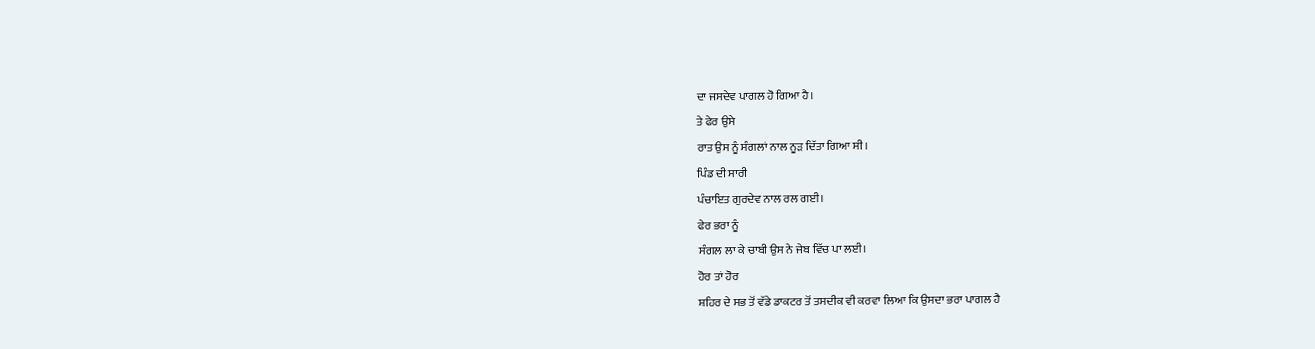ਦਾ ਜਸਦੇਵ ਪਾਗਲ ਹੋ ਗਿਆ ਹੈ।
ਤੇ ਫੇਰ ਉਸੇ
ਰਾਤ ਉਸ ਨੂੰ ਸੰਗਲਾਂ ਨਾਲ ਨੂੜ ਦਿੱਤਾ ਗਿਆ ਸੀ।
ਪਿੰਡ ਦੀ ਸਾਰੀ
ਪੰਚਾਇਤ ਗੁਰਦੇਵ ਨਾਲ ਰਲ ਗਈ।
ਫੇਰ ਭਰਾ ਨੂੰ
ਸੰਗਲ ਲਾ ਕੇ ਚਾਬੀ ਉਸ ਨੇ ਜੇਬ ਵਿੱਚ ਪਾ ਲਈ।
ਹੋਰ ਤਾਂ ਹੋਰ
ਸ਼ਹਿਰ ਦੇ ਸਭ ਤੋਂ ਵੱਡੇ ਡਾਕਟਰ ਤੋਂ ਤਸਦੀਕ ਵੀ ਕਰਵਾ ਲਿਆ ਕਿ ਉਸਦਾ ਭਰਾ ਪਾਗਲ ਹੈ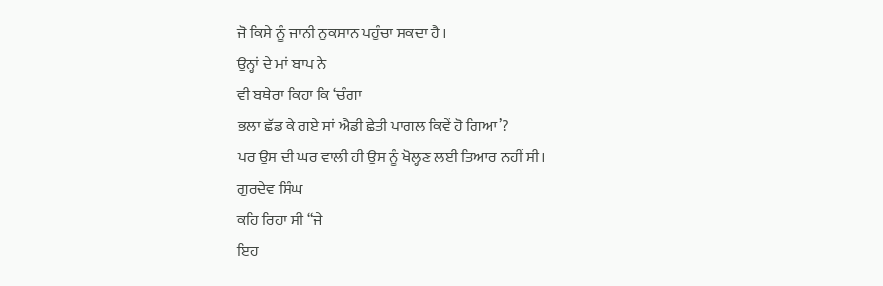ਜੋ ਕਿਸੇ ਨੂੰ ਜਾਨੀ ਨੁਕਸਾਨ ਪਹੁੰਚਾ ਸਕਦਾ ਹੈ।
ਉਨ੍ਹਾਂ ਦੇ ਮਾਂ ਬਾਪ ਨੇ
ਵੀ ਬਥੇਰਾ ਕਿਹਾ ਕਿ ‘ਚੰਗਾ
ਭਲਾ ਛੱਡ ਕੇ ਗਏ ਸਾਂ ਐਡੀ ਛੇਤੀ ਪਾਗਲ ਕਿਵੇਂ ਹੋ ਗਿਆ’?
ਪਰ ਉਸ ਦੀ ਘਰ ਵਾਲੀ ਹੀ ਉਸ ਨੂੰ ਖੋਲ੍ਹਣ ਲਈ ਤਿਆਰ ਨਹੀਂ ਸੀ।
ਗੁਰਦੇਵ ਸਿੰਘ
ਕਹਿ ਰਿਹਾ ਸੀ “ਜੇ
ਇਹ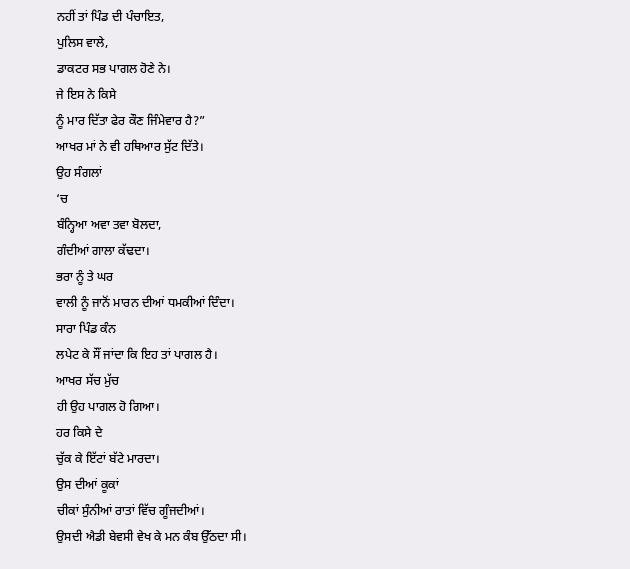ਨਹੀਂ ਤਾਂ ਪਿੰਡ ਦੀ ਪੰਚਾਇਤ,
ਪੁਲਿਸ ਵਾਲੇ,
ਡਾਕਟਰ ਸਭ ਪਾਗਲ ਹੋਣੇ ਨੇ।
ਜੇ ਇਸ ਨੇ ਕਿਸੇ
ਨੂੰ ਮਾਰ ਦਿੱਤਾ ਫੇਰ ਕੌਣ ਜਿੰਮੇਵਾਰ ਹੈ?”
ਆਖਰ ਮਾਂ ਨੇ ਵੀ ਹਥਿਆਰ ਸੁੱਟ ਦਿੱਤੇ।
ਉਹ ਸੰਗਲਾਂ
‘ਚ
ਬੰਨ੍ਹਿਆ ਅਵਾ ਤਵਾ ਬੋਲਦਾ,
ਗੰਦੀਆਂ ਗਾਲਾ ਕੱਢਦਾ।
ਭਰਾ ਨੂੰ ਤੇ ਘਰ
ਵਾਲੀ ਨੂੰ ਜਾਨੋਂ ਮਾਰਨ ਦੀਆਂ ਧਮਕੀਆਂ ਦਿੰਦਾ।
ਸਾਰਾ ਪਿੰਡ ਕੰਨ
ਲਪੇਟ ਕੇ ਸੌਂ ਜਾਂਦਾ ਕਿ ਇਹ ਤਾਂ ਪਾਗਲ ਹੈ।
ਆਖਰ ਸੱਚ ਮੁੱਚ
ਹੀ ਉਹ ਪਾਗਲ ਹੋ ਗਿਆ।
ਹਰ ਕਿਸੇ ਦੇ
ਚੁੱਕ ਕੇ ਇੱਟਾਂ ਬੱਟੇ ਮਾਰਦਾ।
ਉਸ ਦੀਆਂ ਕੂਕਾਂ
ਚੀਕਾਂ ਸੁੰਨੀਆਂ ਰਾਤਾਂ ਵਿੱਚ ਗੂੰਜਦੀਆਂ।
ਉਸਦੀ ਐਡੀ ਬੇਵਸੀ ਵੇਖ ਕੇ ਮਨ ਕੰਬ ਉੱਠਦਾ ਸੀ।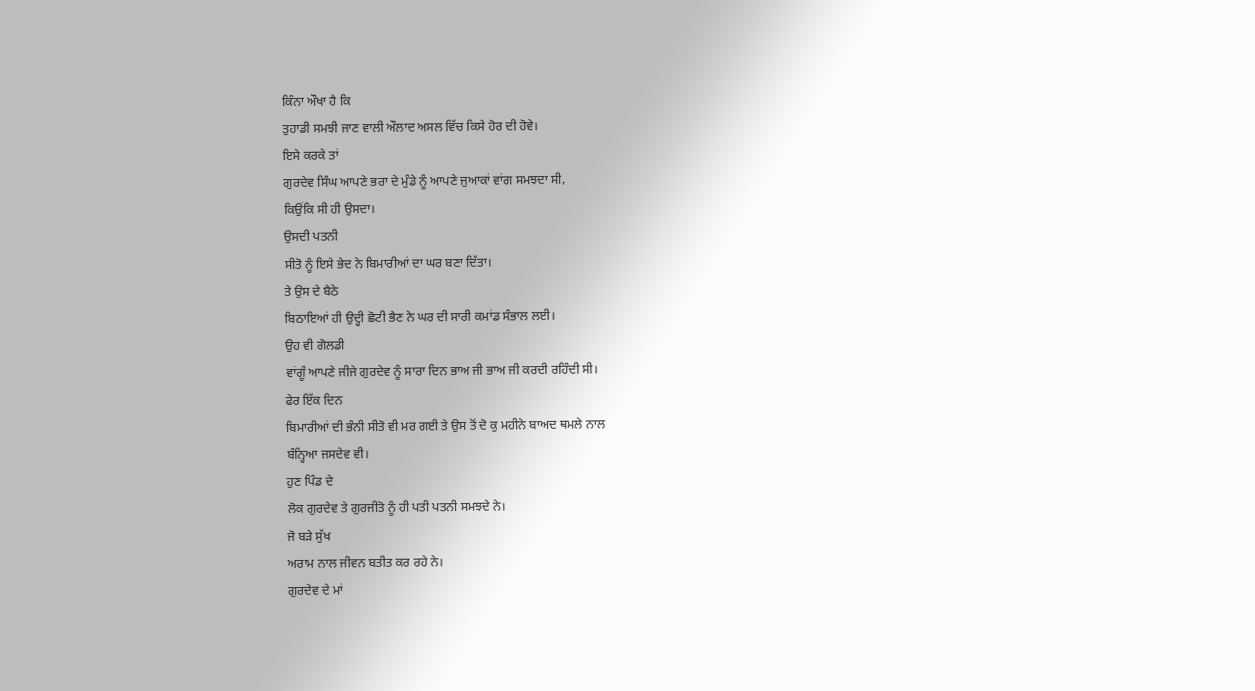ਕਿੰਨਾ ਔਖਾ ਹੈ ਕਿ
ਤੁਹਾਡੀ ਸਮਝੀ ਜਾਣ ਵਾਲੀ ਔਲਾਦ ਅਸਲ ਵਿੱਚ ਕਿਸੇ ਹੋਰ ਦੀ ਹੋਵੇ।
ਇਸੇ ਕਰਕੇ ਤਾਂ
ਗੁਰਦੇਵ ਸਿੰਘ ਆਪਣੇ ਭਰਾ ਦੇ ਮੁੰਡੇ ਨੂੰ ਆਪਣੇ ਜੁਆਕਾਂ ਵਾਂਗ ਸਮਝਦਾ ਸੀ,
ਕਿਉਂਕਿ ਸੀ ਹੀ ਉਸਦਾ।
ਉਸਦੀ ਪਤਨੀ
ਸੀਤੋ ਨੂੰ ਇਸੇ ਭੇਦ ਨੇ ਬਿਮਾਰੀਆਂ ਦਾ ਘਰ ਬਣਾ ਦਿੱਤਾ।
ਤੇ ਉਸ ਦੇ ਬੈਠੇ
ਬਿਠਾਇਆਂ ਹੀ ਉਦ੍ਹੀ ਛੋਟੀ ਭੈਣ ਨੇ ਘਰ ਦੀ ਸਾਰੀ ਕਮਾਂਡ ਸੰਭਾਲ ਲਈ।
ਉਹ ਵੀ ਗੋਲਡੀ
ਵਾਂਗੂੰ ਆਪਣੇ ਜੀਜੇ ਗੁਰਦੇਵ ਨੂੰ ਸਾਰਾ ਦਿਨ ਭਾਅ ਜੀ ਭਾਅ ਜੀ ਕਰਦੀ ਰਹਿੰਦੀ ਸੀ।
ਫੇਰ ਇੱਕ ਦਿਨ
ਬਿਮਾਰੀਆਂ ਦੀ ਭੰਨੀ ਸੀਤੋ ਵੀ ਮਰ ਗਈ ਤੇ ਉਸ ਤੋਂ ਦੋ ਕੁ ਮਹੀਨੇ ਬਾਅਦ ਥਮਲੇ ਨਾਲ
ਬੰਨ੍ਹਿਆ ਜਸਦੇਵ ਵੀ।
ਹੁਣ ਪਿੰਡ ਦੇ
ਲੋਕ ਗੁਰਦੇਵ ਤੇ ਗੁਰਜੀਤੋ ਨੂੰ ਹੀ ਪਤੀ ਪਤਨੀ ਸਮਝਦੇ ਨੇ।
ਜੋ ਬੜੇ ਸੁੱਖ
ਅਰਾਮ ਨਾਲ ਜੀਵਨ ਬਤੀਤ ਕਰ ਰਹੇ ਨੇ।
ਗੁਰਦੇਵ ਦੇ ਮਾਂ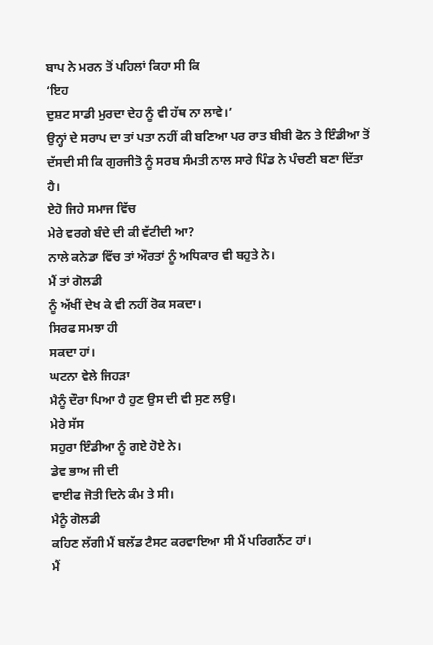ਬਾਪ ਨੇ ਮਰਨ ਤੋਂ ਪਹਿਲਾਂ ਕਿਹਾ ਸੀ ਕਿ
‘ਇਹ
ਦੁਸ਼ਟ ਸਾਡੀ ਮੁਰਦਾ ਦੇਹ ਨੂੰ ਵੀ ਹੱਥ ਨਾ ਲਾਵੇ।’
ਉਨ੍ਹਾਂ ਦੇ ਸਰਾਪ ਦਾ ਤਾਂ ਪਤਾ ਨਹੀਂ ਕੀ ਬਣਿਆ ਪਰ ਰਾਤ ਬੀਬੀ ਫੋਨ ਤੇ ਇੰਡੀਆ ਤੋਂ
ਦੱਸਦੀ ਸੀ ਕਿ ਗੁਰਜੀਤੋ ਨੂੰ ਸਰਬ ਸੰਮਤੀ ਨਾਲ ਸਾਰੇ ਪਿੰਡ ਨੇ ਪੰਚਣੀ ਬਣਾ ਦਿੱਤਾ
ਹੈ।
ਏਹੋ ਜਿਹੇ ਸਮਾਜ ਵਿੱਚ
ਮੇਰੇ ਵਰਗੇ ਬੰਦੇ ਦੀ ਕੀ ਵੱਟੀਦੀ ਆ?
ਨਾਲੇ ਕਨੇਡਾ ਵਿੱਚ ਤਾਂ ਔਰਤਾਂ ਨੂੰ ਅਧਿਕਾਰ ਵੀ ਬਹੁਤੇ ਨੇ।
ਮੈਂ ਤਾਂ ਗੋਲਡੀ
ਨੂੰ ਅੱਖੀਂ ਦੇਖ ਕੇ ਵੀ ਨਹੀਂ ਰੋਕ ਸਕਦਾ।
ਸਿਰਫ ਸਮਝਾ ਹੀ
ਸਕਦਾ ਹਾਂ।
ਘਟਨਾ ਵੇਲੇ ਜਿਹੜਾ
ਮੈਨੂੰ ਦੌਰਾ ਪਿਆ ਹੈ ਹੁਣ ਉਸ ਦੀ ਵੀ ਸੁਣ ਲਉ।
ਮੇਰੇ ਸੱਸ
ਸਹੁਰਾ ਇੰਡੀਆ ਨੂੰ ਗਏ ਹੋਏ ਨੇ।
ਡੇਵ ਭਾਅ ਜੀ ਦੀ
ਵਾਈਫ ਜੋਤੀ ਦਿਨੇ ਕੰਮ ਤੇ ਸੀ।
ਮੈਨੂੰ ਗੋਲਡੀ
ਕਹਿਣ ਲੱਗੀ ਮੈਂ ਬਲੱਡ ਟੈਸਟ ਕਰਵਾਇਆ ਸੀ ਮੈਂ ਪਰਿਗਨੈਂਟ ਹਾਂ।
ਮੈਂ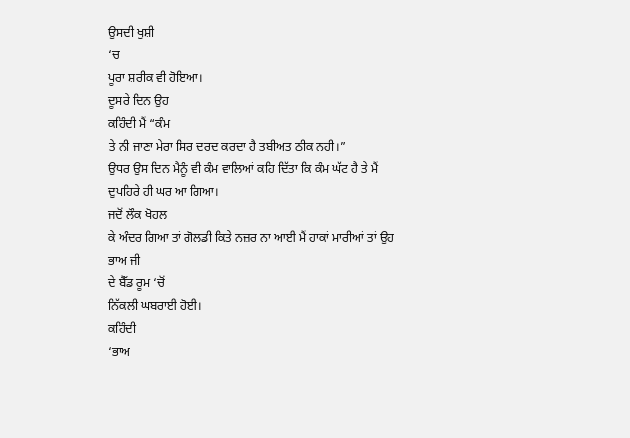ਉਸਦੀ ਖੁਸ਼ੀ
‘ਚ
ਪੂਰਾ ਸ਼ਰੀਕ ਵੀ ਹੋਇਆ।
ਦੂਸਰੇ ਦਿਨ ਉਹ
ਕਹਿੰਦੀ ਮੈਂ “ਕੰਮ
ਤੇ ਨੀ ਜਾਣਾ ਮੇਰਾ ਸਿਰ ਦਰਦ ਕਰਦਾ ਹੈ ਤਬੀਅਤ ਠੀਕ ਨਹੀ।”
ਉਧਰ ਉਸ ਦਿਨ ਮੈਨੂੰ ਵੀ ਕੰਮ ਵਾਲਿਆਂ ਕਹਿ ਦਿੱਤਾ ਕਿ ਕੰਮ ਘੱਟ ਹੈ ਤੇ ਮੈਂ
ਦੁਪਹਿਰੇ ਹੀ ਘਰ ਆ ਗਿਆ।
ਜਦੋਂ ਲੌਕ ਖੋਹਲ
ਕੇ ਅੰਦਰ ਗਿਆ ਤਾਂ ਗੋਲਡੀ ਕਿਤੇ ਨਜ਼ਰ ਨਾ ਆਈ ਮੈਂ ਹਾਕਾਂ ਮਾਰੀਆਂ ਤਾਂ ਉਹ ਭਾਅ ਜੀ
ਦੇ ਬੈੱਡ ਰੂਮ ‘ਚੋਂ
ਨਿੱਕਲੀ ਘਬਰਾਈ ਹੋਈ।
ਕਹਿੰਦੀ
‘ਭਾਅ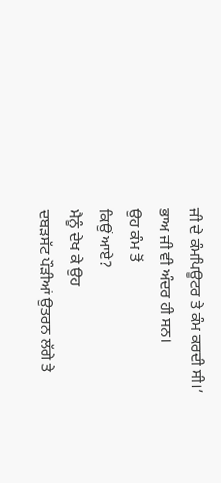ਜੀ ਦੇ ਕੰਮਪਿਊਟਰ ਤੇ ਕੰਮ ਕਰਦੀ ਸੀ।’
ਭਾਅ ਜੀ ਵੀ ਅੰਦਰ ਹੀ ਸਨ।
ਉਹ ਕੰਮ ਤੋਂ
ਕਿਉਂ ਆਏ?
ਮੈਨੂੰ ਦੇਖ ਕੇ ਉਹ
ਦਬੜਸੱਟ ਪੌੜੀਆਂ ਉਤਰਨ ਲੱਗੇ ਤੇ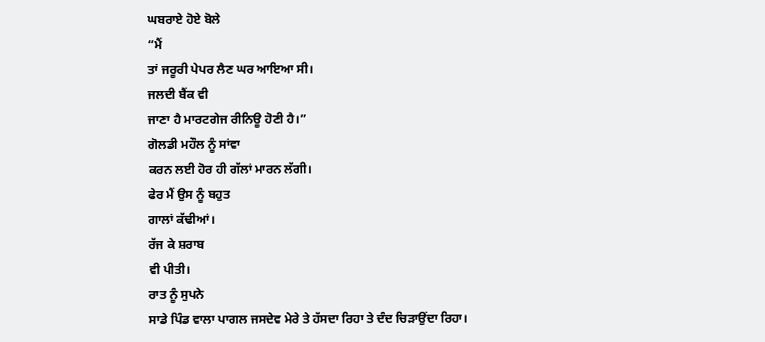ਘਬਰਾਏ ਹੋਏ ਬੋਲੇ
“ਮੈਂ
ਤਾਂ ਜਰੂਰੀ ਪੇਪਰ ਲੈਣ ਘਰ ਆਇਆ ਸੀ।
ਜਲਦੀ ਬੈਂਕ ਵੀ
ਜਾਣਾ ਹੈ ਮਾਰਟਗੇਜ ਰੀਨਿਊ ਹੋਣੀ ਹੈ।”
ਗੋਲਡੀ ਮਹੌਲ ਨੂੰ ਸਾਂਵਾ
ਕਰਨ ਲਈ ਹੋਰ ਹੀ ਗੱਲਾਂ ਮਾਰਨ ਲੱਗੀ।
ਫੇਰ ਮੈਂ ਉਸ ਨੂੰ ਬਹੁਤ
ਗਾਲਾਂ ਕੱਢੀਆਂ।
ਰੱਜ ਕੇ ਸ਼ਰਾਬ
ਵੀ ਪੀਤੀ।
ਰਾਤ ਨੂੰ ਸੁਪਨੇ
ਸਾਡੇ ਪਿੰਡ ਵਾਲਾ ਪਾਗਲ ਜਸਦੇਵ ਮੇਰੇ ਤੇ ਹੱਸਦਾ ਰਿਹਾ ਤੇ ਦੰਦ ਚਿੜਾਉਂਦਾ ਰਿਹਾ।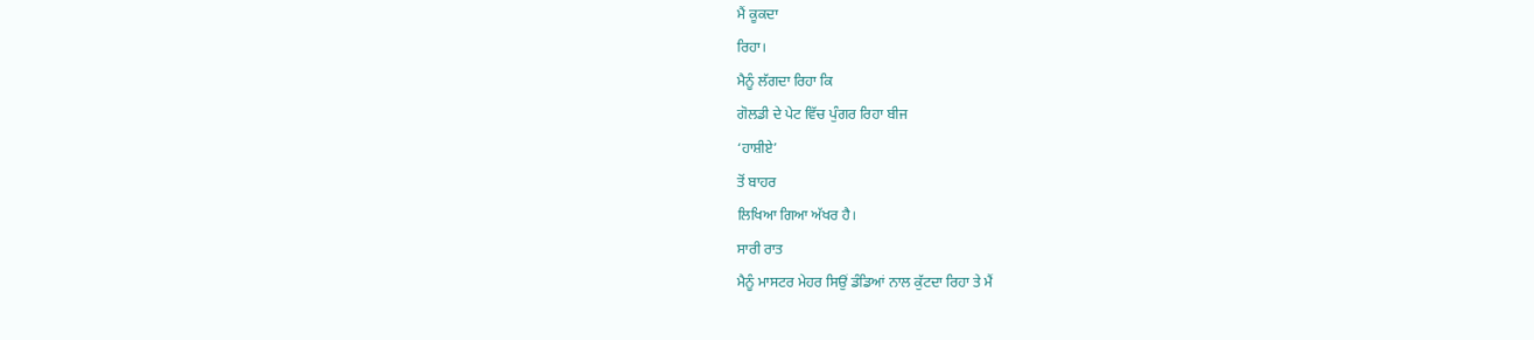ਮੈਂ ਕੂਕਦਾ
ਰਿਹਾ।
ਮੈਨੂੰ ਲੱਗਦਾ ਰਿਹਾ ਕਿ
ਗੋਲਡੀ ਦੇ ਪੇਟ ਵਿੱਚ ਪੁੰਗਰ ਰਿਹਾ ਬੀਜ
‘ਹਾਸ਼ੀਏ’
ਤੋਂ ਬਾਹਰ
ਲਿਖਿਆ ਗਿਆ ਅੱਖਰ ਹੈ।
ਸਾਰੀ ਰਾਤ
ਮੈਨੂੰ ਮਾਸਟਰ ਮੇਹਰ ਸਿਉਂ ਡੰਡਿਆਂ ਨਾਲ ਕੁੱਟਦਾ ਰਿਹਾ ਤੇ ਮੈਂ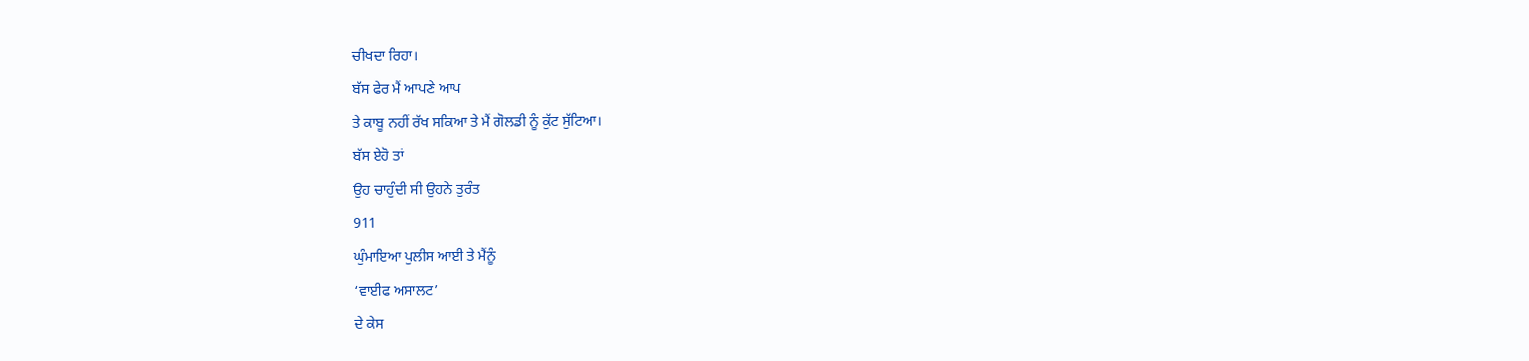ਚੀਖਦਾ ਰਿਹਾ।
ਬੱਸ ਫੇਰ ਮੈਂ ਆਪਣੇ ਆਪ
ਤੇ ਕਾਬੂ ਨਹੀਂ ਰੱਖ ਸਕਿਆ ਤੇ ਮੈਂ ਗੋਲਡੀ ਨੂੰ ਕੁੱਟ ਸੁੱਟਿਆ।
ਬੱਸ ਏਹੋ ਤਾਂ
ਉਹ ਚਾਹੁੰਦੀ ਸੀ ਉਹਨੇ ਤੁਰੰਤ
911
ਘੁੰਮਾਇਆ ਪੁਲੀਸ ਆਈ ਤੇ ਮੈਂਨੂੰ
‘ਵਾਈਫ ਅਸਾਲਟ’
ਦੇ ਕੇਸ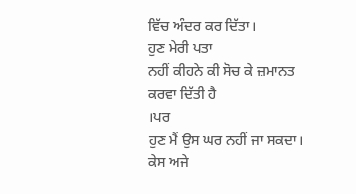ਵਿੱਚ ਅੰਦਰ ਕਰ ਦਿੱਤਾ।
ਹੁਣ ਮੇਰੀ ਪਤਾ
ਨਹੀਂ ਕੀਹਨੇ ਕੀ ਸੋਚ ਕੇ ਜ਼ਮਾਨਤ ਕਰਵਾ ਦਿੱਤੀ ਹੈ
।ਪਰ
ਹੁਣ ਮੈਂ ਉਸ ਘਰ ਨਹੀਂ ਜਾ ਸਕਦਾ।
ਕੇਸ ਅਜੇ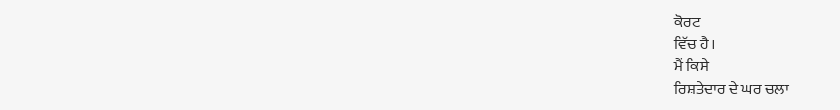ਕੋਰਟ
ਵਿੱਚ ਹੈ।
ਮੈਂ ਕਿਸੇ
ਰਿਸ਼ਤੇਦਾਰ ਦੇ ਘਰ ਚਲਾ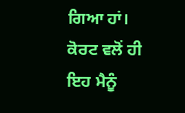ਗਿਆ ਹਾਂ।
ਕੋਰਟ ਵਲੋਂ ਹੀ
ਇਹ ਮੈਨੂੰ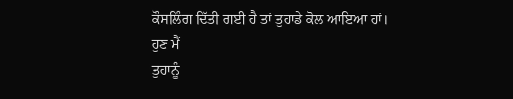ਕੌਸਲਿੰਗ ਦਿੱਤੀ ਗਈ ਹੈ ਤਾਂ ਤੁਹਾਡੇ ਕੋਲ ਆਇਆ ਹਾਂ।
ਹੁਣ ਮੈਂ
ਤੁਹਾਨੂੰ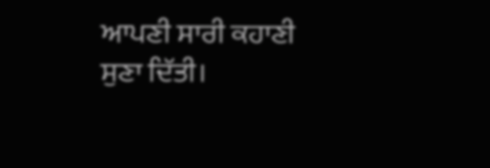ਆਪਣੀ ਸਾਰੀ ਕਹਾਣੀ ਸੁਣਾ ਦਿੱਤੀ।